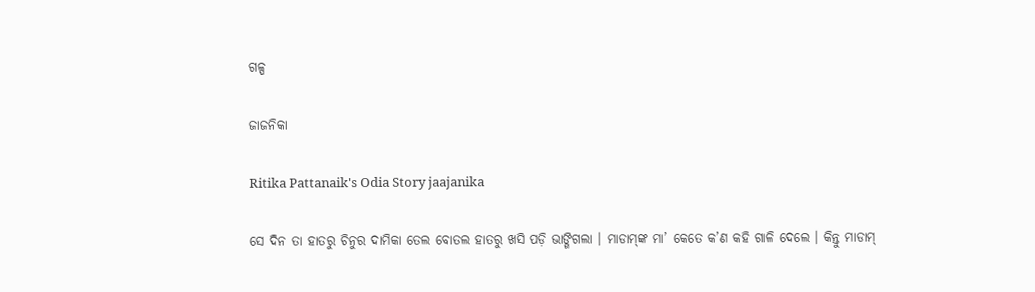ଗଳ୍ପ

ଜାଜନିକା

Ritika Pattanaik's Odia Story jaajanika

ସେ ଦିନ ତା ହାତରୁ ଚିନୁର ଦାମିକା ତେଲ ବୋତଲ ହାତରୁ ଖସି ପଡ଼ି ଭାଙ୍ଗିଗଲା । ମାଡାମ୍‌ଙ୍କ ମା’ କେତେ କ’ଣ କହି ଗାଳି ଦେଲେ । କିନ୍ତୁ ମାଡାମ୍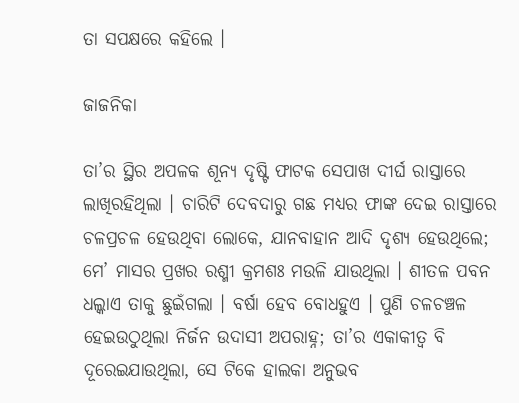ତା ସପକ୍ଷରେ କହିଲେ ।

ଜାଜନିକା

ତା’ର ସ୍ଥିର ଅପଳକ ଶୂନ୍ୟ ଦୃଷ୍ଟି ଫାଟକ ସେପାଖ ଦୀର୍ଘ ରାସ୍ତାରେ ଲାଖିରହିଥିଲା । ଚାରିଟି ଦେବଦାରୁ ଗଛ ମଧ୍ୟର ଫାଙ୍କ ଦେଇ ରାସ୍ତାରେ ଚଳପ୍ରଚଳ ହେଉଥିବା ଲୋକେ, ଯାନବାହାନ ଆଦି ଦୃଶ୍ୟ ହେଉଥିଲେ; ମେ’ ମାସର ପ୍ରଖର ରଶ୍ମୀ କ୍ରମଶଃ ମଉଳି ଯାଉଥିଲା । ଶୀତଳ ପବନ ଧଲ୍କାଏ ତାକୁ ଛୁଇଁଗଲା । ବର୍ଷା ହେବ ବୋଧହୁଏ । ପୁଣି ଚଳଚଞ୍ଚଳ ହେଇଉଠୁଥିଲା ନିର୍ଜନ ଉଦାସୀ ଅପରାହ୍ନ; ତା’ର ଏକାକୀତ୍ୱ ବି ଦୂରେଇଯାଉଥିଲା, ସେ ଟିକେ ହାଲକା ଅନୁଭବ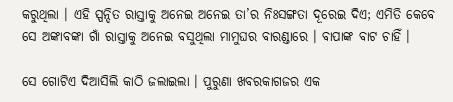କରୁଥିଲା । ଏହି ସ୍ପନ୍ଦିତ ରାସ୍ତାକୁ ଅନେଇ ଅନେଇ ତା’ର ନିଃସଙ୍ଗତା ଦୂରେଇ ଦିଏ; ଏମିତି କେବେ ସେ ଅଙ୍କାବଙ୍କା ଗାଁ ରାସ୍ତାକୁ ଅନେଇ ବସୁଥିଲା ମାମୁଘର ବାରଣ୍ଡାରେ । ବାପାଙ୍କ ବାଟ ଚାହିଁ ।

ସେ ଗୋଟିଏ ଦିଆସିଲି କାଠି ଜଲାଇଲା । ପୁରୁଣା ଖବରକାଗଜର ଏକ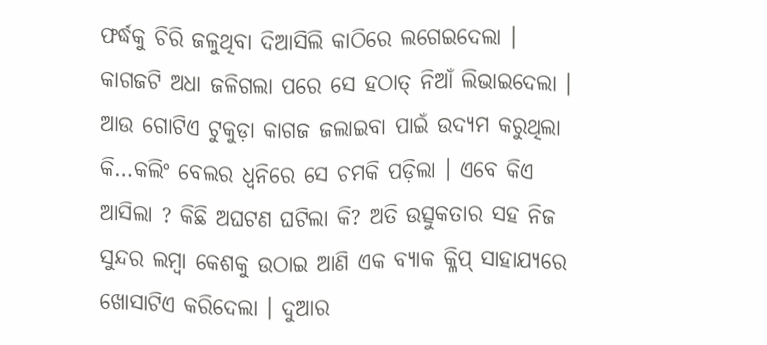ଫର୍ଦ୍ଧକୁ ଚିରି ଜଳୁଥିବା ଦିଆସିଲି କାଠିରେ ଲଗେଇଦେଲା । କାଗଜଟି ଅଧା ଜଳିଗଲା ପରେ ସେ ହଠାତ୍ ନିଆଁ ଲିଭାଇଦେଲା । ଆଉ ଗୋଟିଏ ଟୁକୁଡ଼ା କାଗଜ ଜଲାଇବା ପାଇଁ ଉଦ୍ୟମ କରୁଥିଲା କି…କଲିଂ ବେଲର ଧ୍ୱନିରେ ସେ ଚମକି ପଡ଼ିଲା । ଏବେ କିଏ ଆସିଲା ? କିଛି ଅଘଟଣ ଘଟିଲା କି? ଅତି ଉତ୍ସୁକତାର ସହ ନିଜ ସୁନ୍ଦର ଲମ୍ବା କେଶକୁ ଉଠାଇ ଆଣି ଏକ ବ୍ୟାକ କ୍ଳିପ୍ ସାହାଯ୍ୟରେ ଖୋସାଟିଏ କରିଦେଲା । ଦୁଆର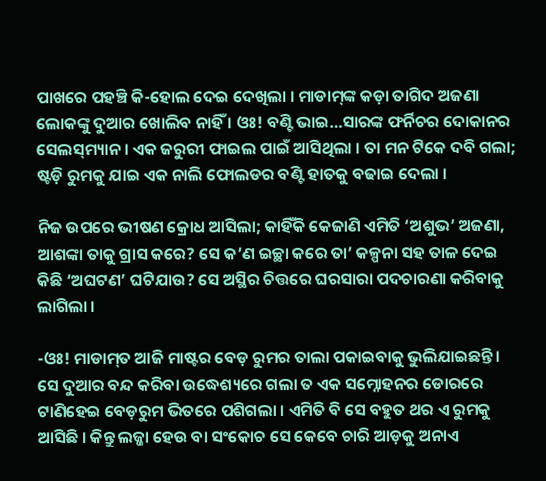ପାଖରେ ପହଞ୍ଚି କି-ହୋଲ ଦେଇ ଦେଖିଲା । ମାଡାମ୍‌ଙ୍କ କଡ଼ା ତାଗିଦ ଅଜଣା ଲୋକଙ୍କୁ ଦୁଆର ଖୋଲିବ ନାହିଁ । ଓଃ! ବଣ୍ଟି ଭାଇ…ସାରଙ୍କ ଫର୍ନିଚର ଦୋକାନର ସେଲସ୍‌ମ୍ୟାନ । ଏକ ଜରୁରୀ ଫାଇଲ ପାଇଁ ଆସିଥିଲା । ତା ମନ ଟିକେ ଦବି ଗଲା; ଷ୍ଟଡ଼ି ରୁମକୁ ଯାଇ ଏକ ନାଲି ଫୋଲଡର ବଣ୍ଟି ହାତକୁ ବଢାଇ ଦେଲା ।

ନିଜ ଉପରେ ଭୀଷଣ କ୍ରୋଧ ଆସିଲା; କାହିଁକି କେଜାଣି ଏମିତି ‘ଅଶୁଭ’ ଅଜଣା, ଆଶଙ୍କା ତାକୁ ଗ୍ରାସ କରେ? ସେ କ’ଣ ଇଚ୍ଛା କରେ ତା’ କଳ୍ପନା ସହ ତାଳ ଦେଇ କିଛି ‘ଅଘଟଣ’ ଘଟିଯାଉ? ସେ ଅସ୍ଥିର ଚିତ୍ତରେ ଘରସାରା ପଦଚାରଣା କରିବାକୁ ଲାଗିଲା ।

-ଓଃ! ମାଡାମ୍‌ତ ଆଜି ମାଷ୍ଟର ବେଡ଼ ରୁମର ତାଲା ପକାଇବାକୁ ଭୁଲିଯାଇଛନ୍ତି । ସେ ଦୁଆର ବନ୍ଦ କରିବା ଉଦ୍ଧେଶ୍ୟରେ ଗଲା ତ ଏକ ସମ୍ନୋହନର ଡୋରରେ ଟାଣିହେଇ ବେଡ଼ରୁମ ଭିତରେ ପଶିଗଲା । ଏମିତି ବି ସେ ବହୁତ ଥର ଏ ରୁମକୁ ଆସିଛି । କିନ୍ତୁ ଲଜ୍ଜା ହେଉ ବା ସଂକୋଚ ସେ କେବେ ଚାରି ଆଡ଼କୁ ଅନାଏ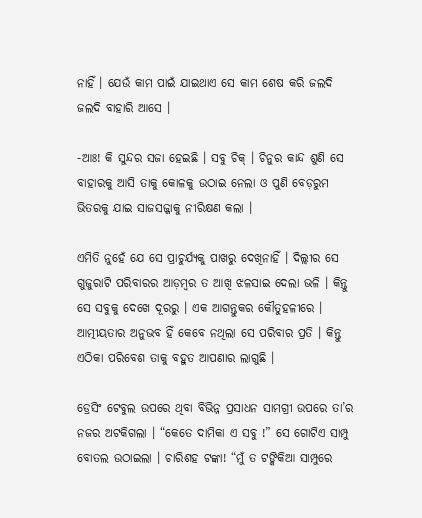ନାହିଁ । ଯେଉଁ କାମ ପାଇଁ ଯାଇଥାଏ ସେ କାମ ଶେଷ କରି ଜଲଦି ଜଲଦି ବାହାରି ଆସେ ।

-ଆଃ! କି ସୁନ୍ଦର ସଜା ହେଇଛି । ସବୁ ଚିକ୍ । ଚିନୁର କାନ୍ଦ ଶୁଣି ସେ ବାହାରକୁ ଆସି ତାକୁ କୋଳକୁ ଉଠାଇ ନେଲା ଓ ପୁଣି ବେଡ଼ରୁମ ଭିତରକୁ ଯାଇ ସାଜସଜ୍ଜାକୁ ନୀରିକ୍ଷଣ କଲା ।

ଏମିତି ନୁହେଁ ଯେ ସେ ପ୍ରାଚୁର୍ଯ୍ୟକୁ ପାଖରୁ ଦେଖିନାହିଁ । ଦିଲ୍ଲୀର ସେ ଗୁଜୁରାଟି ପରିବାରର ଆଡ଼ମ୍ବର ତ ଆଖି ଝଳସାଇ ଦେଲା ଭଳି । କିନ୍ତୁ ସେ ସବୁକୁ ଦେଖେ ଦୂରରୁ । ଏକ ଆଗନ୍ତୁକର କୌତୁହଳୀରେ । ଆତ୍ମୀୟତାର ଅନୁଭବ ହିଁ କେବେ ନଥିଲା ସେ ପରିବାର ପ୍ରତି । କିନ୍ତୁ ଏଠିକା ପରିବେଶ ତାକୁ ବହୁତ ଆପଣାର ଲାଗୁଛି ।

ଡ୍ରେସିଂ ଟେବୁଲ ଉପରେ ଥିବା ବିଭିନ୍ନ ପ୍ରସାଧନ ସାମଗ୍ରୀ ଉପରେ ତା’ର ନଜର ଅଟକିଗଲା । “କେତେ ଦାମିକା ଏ ସବୁ !” ସେ ଗୋଟିଏ ସାମ୍ପୁ ବୋତଲ ଉଠାଇଲା । ଚାରିଶହ ଟଙ୍କା! “ମୁଁ ତ ଟଙ୍କିକିଆ ସାମ୍ପୁରେ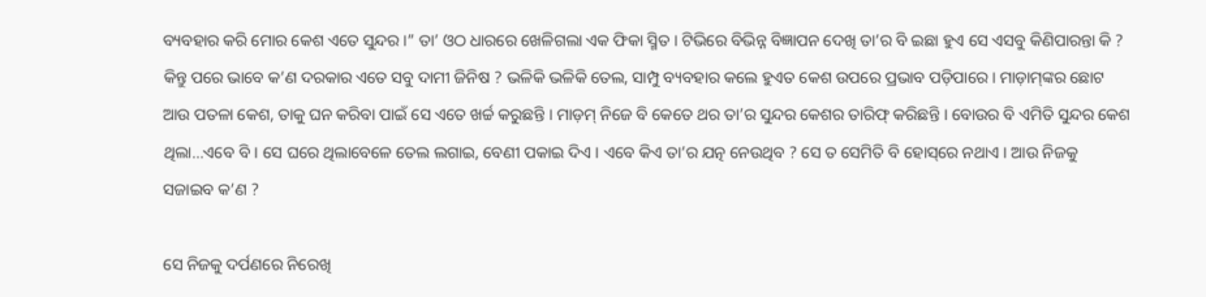ବ୍ୟବହାର କରି ମୋର କେଶ ଏତେ ସୁନ୍ଦର ।” ତା’ ଓଠ ଧାରରେ ଖେଳିଗଲା ଏକ ଫିକା ସ୍ମିତ । ଟିଭିରେ ବିଭିନ୍ନ ବିଜ୍ଞାପନ ଦେଖି ତା’ର ବି ଇଛା ହୁଏ ସେ ଏସବୁ କିଣିପାରନ୍ତା କି ? କିନ୍ତୁ ପରେ ଭାବେ କ’ଣ ଦରକାର ଏତେ ସବୁ ଦାମୀ ଜିନିଷ ? ଭଳିକି ଭଳିକି ତେଲ, ସାମ୍ପୁ ବ୍ୟବହାର କଲେ ହୁଏତ କେଶ ଉପରେ ପ୍ରଭାବ ପଡ଼ିପାରେ । ମାଡ଼ାମ୍‌ଙ୍କର ଛୋଟ ଆଉ ପତଳା କେଶ, ତାକୁ ଘନ କରିବା ପାଇଁ ସେ ଏତେ ଖର୍ଚ୍ଚ କରୁଛନ୍ତି । ମାଡ଼ମ୍ ନିଜେ ବି କେତେ ଥର ତା’ର ସୁନ୍ଦର କେଶର ତାରିଫ୍‌ କରିଛନ୍ତି । ବୋଉର ବି ଏମିତି ସୁନ୍ଦର କେଶ ଥିଲା…ଏବେ ବି । ସେ ଘରେ ଥିଲାବେଳେ ତେଲ ଲଗାଇ, ବେଣୀ ପକାଇ ଦିଏ । ଏବେ କିଏ ତା’ର ଯତ୍ନ ନେଉଥିବ ? ସେ ତ ସେମିତି ବି ହୋସ୍‌ରେ ନଥାଏ । ଆଉ ନିଜକୁ ସଜାଇବ କ’ଣ ?

ସେ ନିଜକୁ ଦର୍ପଣରେ ନିରେଖି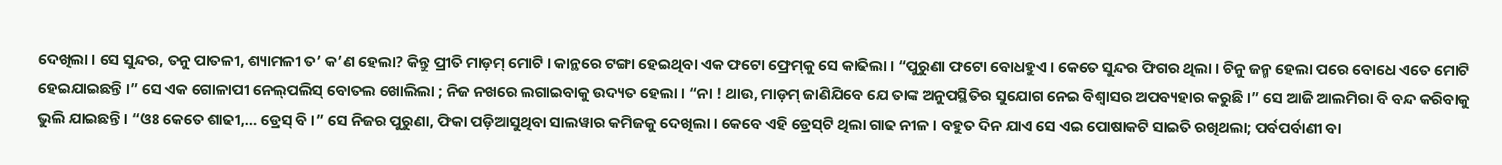ଦେଖିଲା । ସେ ସୁନ୍ଦର, ତନୁ ପାତଳୀ, ଶ୍ୟାମଳୀ ତ’ କ’ଣ ହେଲା? କିନ୍ତୁ ପ୍ରୀତି ମାଡ଼ମ୍ ମୋଟି । କାନ୍ଥରେ ଟଙ୍ଗା ହେଇଥିବା ଏକ ଫଟୋ ଫ୍ରେମ୍‌କୁ ସେ କାଢିଲା । “ପୁରୁଣା ଫଟୋ ବୋଧହୁଏ । କେତେ ସୁନ୍ଦର ଫିଗର ଥିଲା । ଚିନୁ ଜନ୍ମ ହେଲା ପରେ ବୋଧେ ଏତେ ମୋଟି ହେଇଯାଇଛନ୍ତି ।” ସେ ଏକ ଗୋଳାପୀ ନେଲ୍‌ପଲିସ୍ ବୋତଲ ଖୋଲିଲା ; ନିଜ ନଖରେ ଲଗାଇବାକୁ ଉଦ୍ୟତ ହେଲା । “ନା ! ଥାଉ, ମାଡ଼ମ୍ ଜାଣିଯିବେ ଯେ ତାଙ୍କ ଅନୁପସ୍ଥିତିର ସୁଯୋଗ ନେଇ ବିଶ୍ୱାସର ଅପବ୍ୟହାର କରୁଛି ।” ସେ ଆଜି ଆଲମିରା ବି ବନ୍ଦ କରିବାକୁ ଭୁଲି ଯାଇଛନ୍ତି । “ଓଃ କେତେ ଶାଢୀ,… ଡ୍ରେସ୍‌ ବି ।” ସେ ନିଜର ପୁରୁଣା, ଫିକା ପଡ଼ିଆସୁଥିବା ସାଲୱାର କମିଜକୁ ଦେଖିଲା । କେବେ ଏହି ଡ୍ରେସ୍‌‌ଟି ଥିଲା ଗାଢ ନୀଳ । ବହୁତ ଦିନ ଯାଏ ସେ ଏଇ ପୋଷାକଟି ସାଇତି ରଖିଥଲା; ପର୍ବପର୍ବାଣୀ ବା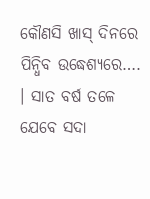କୌଣସି ଖାସ୍ ଦିନରେ ପିନ୍ଧିବ ଉଦ୍ଧେଶ୍ୟରେ…. । ସାତ ବର୍ଷ ତଳେ ଯେବେ ସଦା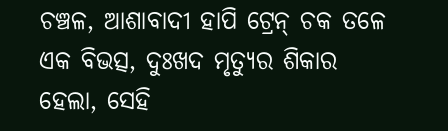ଚଞ୍ଚଳ, ଆଶାବାଦୀ ହାପି ଟ୍ରେନ୍‌ ଚକ ତଳେ ଏକ ବିଭତ୍ସ, ଦୁଃଖଦ ମୃତ୍ୟୁର ଶିକାର ହେଲା, ସେହି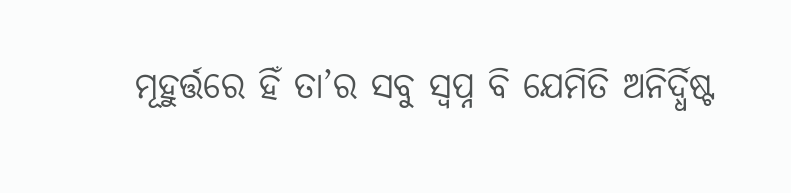ମୂହୁର୍ତ୍ତରେ ହିଁ ତା’ର ସବୁ ସ୍ୱପ୍ନ ବି ଯେମିତି ଅନିର୍ଦ୍ଧିଷ୍ଟ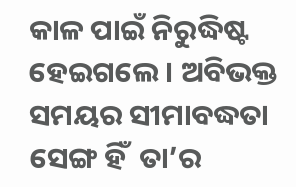କାଳ ପାଇଁ ନିରୁଦ୍ଧିଷ୍ଟ ହେଇଗଲେ । ଅବିଭକ୍ତ ସମୟର ସୀମାବଦ୍ଧତା ସେଙ୍ଗ ହିଁ  ତା’ର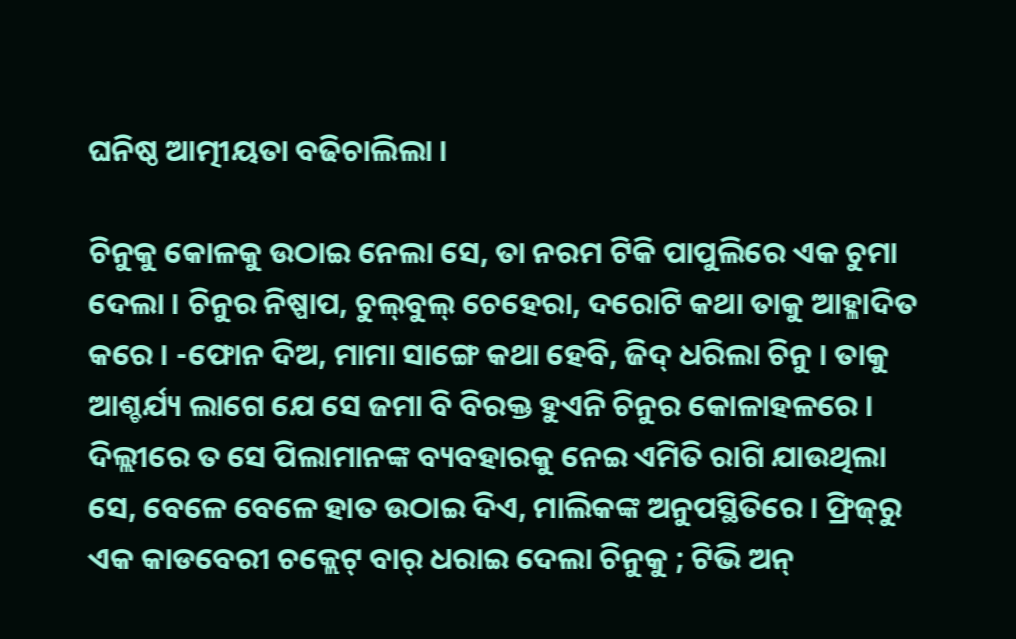ଘନିଷ୍ଠ ଆତ୍ମୀୟତା ବଢିଚାଲିଲା ।

ଚିନୁକୁ କୋଳକୁ ଉଠାଇ ନେଲା ସେ, ତା ନରମ ଟିକି ପାପୁଲିରେ ଏକ ଚୁମା ଦେଲା । ଚିନୁର ନିଷ୍ପାପ, ଚୁଲ୍‌ବୁଲ୍ ଚେହେରା, ଦରୋଟି କଥା ତାକୁ ଆହ୍ଳାଦିତ କରେ । -ଫୋନ ଦିଅ, ମାମା ସାଙ୍ଗେ କଥା ହେବି, ଜିଦ୍ ଧରିଲା ଚିନୁ । ତାକୁ ଆଶ୍ଚର୍ଯ୍ୟ ଲାଗେ ଯେ ସେ ଜମା ବି ବିରକ୍ତ ହୁଏନି ଚିନୁର କୋଳାହଳରେ । ଦିଲ୍ଲୀରେ ତ ସେ ପିଲାମାନଙ୍କ ବ୍ୟବହାରକୁ ନେଇ ଏମିତି ରାଗି ଯାଉଥିଲା ସେ, ବେଳେ ବେଳେ ହାତ ଉଠାଇ ଦିଏ, ମାଲିକଙ୍କ ଅନୁପସ୍ଥିତିରେ । ଫ୍ରିଜ୍‌ରୁ ଏକ କାଡବେରୀ ଚକ୍ଲେଟ୍ ବାର୍ ଧରାଇ ଦେଲା ଚିନୁକୁ ; ଟିଭି ଅନ୍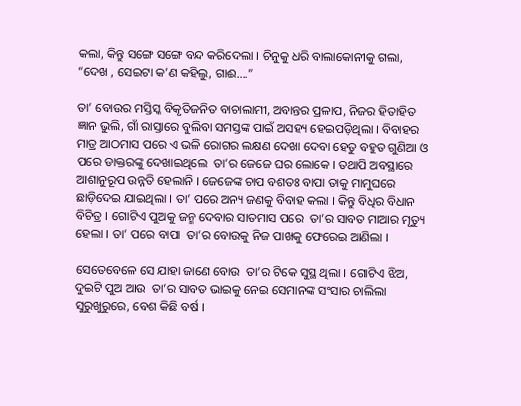କଲା, କିନ୍ତୁ ସଙ୍ଗେ ସଙ୍ଗେ ବନ୍ଦ କରିଦେଲା । ଚିନୁକୁ ଧରି ବାଲାକୋନୀକୁ ଗଲା, “ଦେଖ , ସେଇଟା କ’ଣ କହିଲୁ, ଗାଈ….”

ତା’ ବୋଉର ମସ୍ତିସ୍କ ବିକୃତିଜନିତ ବାଚାଲାମୀ, ଅବାନ୍ତର ପ୍ରଳାପ, ନିଜର ହିତାହିତ ଜ୍ଞାନ ଭୁଲି, ଗାଁ ରାସ୍ତାରେ ବୁଲିବା ସମସ୍ତଙ୍କ ପାଇଁ ଅସହ୍ୟ ହେଇପଡ଼ିଥିଲା । ବିବାହର ମାତ୍ର ଆଠମାସ ପରେ ଏ ଭଳି ରୋଗର ଲକ୍ଷଣ ଦେଖା ଦେବା ହେତୁ ବହୁତ ଗୁଣିଆ ଓ ପରେ ଡାକ୍ତରଙ୍କୁ ଦେଖାଇଥିଲେ  ତା’ର ଜେଜେ ଘର ଲୋକେ । ତଥାପି ଅବସ୍ଥାରେ ଆଶାନୁରୂପ ଉନ୍ନତି ହେଲାନି । ଜେଜେଙ୍କ ଚାପ ବଶତଃ ବାପା ତାକୁ ମାମୁଘରେ ଛାଡ଼ିଦେଇ ଯାଇଥିଲା । ତା’ ପରେ ଅନ୍ୟ ଜଣକୁ ବିବାହ କଲା । କିନ୍ତୁ ବିଧିର ବିଧାନ ବିଚିତ୍ର । ଗୋଟିଏ ପୁଅକୁ ଜନ୍ମ ଦେବାର ସାତମାସ ପରେ  ତା’ର ସାବତ ମାଆର ମୃତ୍ୟୁ ହେଲା । ତା’ ପରେ ବାପା  ତା’ର ବୋଉକୁ ନିଜ ପାଖକୁ ଫେରେଇ ଆଣିଲା ।

ସେତେବେଳେ ସେ ଯାହା ଜାଣେ ବୋଉ  ତା’ର ଟିକେ ସୁସ୍ଥ ଥିଲା । ଗୋଟିଏ ଝିଅ, ଦୁଇଟି ପୁଅ ଆଉ  ତା’ର ସାବତ ଭାଇକୁ ନେଇ ସେମାନଙ୍କ ସଂସାର ଚାଲିଲା ସୁରୁଖୁରୁରେ, ବେଶ କିଛି ବର୍ଷ ।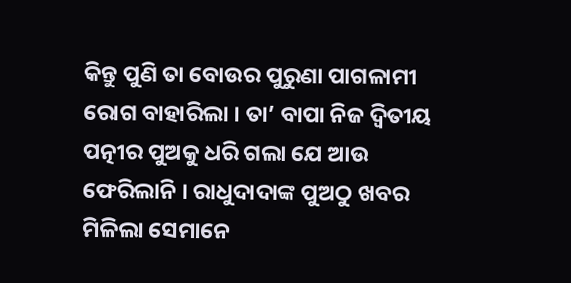କିନ୍ତୁ ପୁଣି ତା ବୋଉର ପୁରୁଣା ପାଗଳାମୀ ରୋଗ ବାହାରିଲା । ତା’ ବାପା ନିଜ ଦ୍ୱିତୀୟ ପତ୍ନୀର ପୁଅକୁ ଧରି ଗଲା ଯେ ଆଉ ଫେରିଲାନି । ରାଧୁଦାଦାଙ୍କ ପୁଅଠୁ ଖବର ମିଳିଲା ସେମାନେ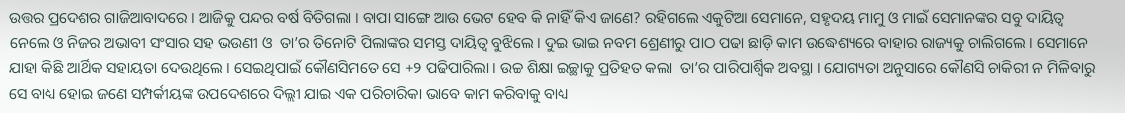ଉତ୍ତର ପ୍ରଦେଶର ଗାଜିଆବାଦରେ । ଆଜିକୁ ପନ୍ଦର ବର୍ଷ ବିତିଗଲା । ବାପା ସାଙ୍ଗେ ଆଉ ଭେଟ ହେବ କି ନାହିଁ କିଏ ଜାଣେ? ରହିଗଲେ ଏକୁଟିଆ ସେମାନେ, ସହୃଦୟ ମାମୁ ଓ ମାଇଁ ସେମାନଙ୍କର ସବୁ ଦାୟିତ୍ୱ ନେଲେ ଓ ନିଜର ଅଭାବୀ ସଂସାର ସହ ଭଉଣୀ ଓ  ତା’ର ତିନୋଟି ପିଲାଙ୍କର ସମସ୍ତ ଦାୟିତ୍ୱ ବୁଝିଲେ । ଦୁଇ ଭାଇ ନବମ ଶ୍ରେଣୀରୁ ପାଠ ପଢା ଛାଡ଼ି କାମ ଉଦ୍ଧେଶ୍ୟରେ ବାହାର ରାଜ୍ୟକୁ ଚାଲିଗଲେ । ସେମାନେ ଯାହା କିଛି ଆର୍ଥିକ ସହାୟତା ଦେଉଥିଲେ । ସେଇଥିପାଇଁ କୌଣସିମତେ ସେ +୨ ପଢିପାରିଲା । ଉଚ୍ଚ ଶିକ୍ଷା ଇଚ୍ଛାକୁ ପ୍ରତିହତ କଲା  ତା’ର ପାରିପାର୍ଶ୍ଵିକ ଅବସ୍ଥା । ଯୋଗ୍ୟତା ଅନୁସାରେ କୌଣସି ଚାକିରୀ ନ ମିଳିବାରୁ ସେ ବାଧ୍ୟ ହୋଇ ଜଣେ ସମ୍ପର୍କୀୟଙ୍କ ଉପଦେଶରେ ଦିଲ୍ଲୀ ଯାଇ ଏକ ପରିଚାରିକା ଭାବେ କାମ କରିବାକୁ ବାଧ୍ୟ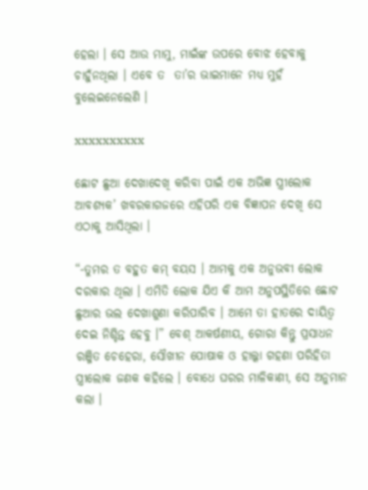ହେଲା । ସେ ଆଉ ମାମୁ, ମାଇଁଙ୍କ ଉପରେ ବୋଝ ହେବାକୁ ଚାହୁଁନଥିଲା । ଏବେ ତ  ତା’ର ଭାଇମାନେ ମଧ୍ୟ ମୁହଁ ବୁଲେଇନେଲେଣି ।

xxxxxxxxxx

ଛୋଟ ଛୁଆ ଦେଖାଦେଖି କରିବା ପାଇଁ ଏକ ଅଭିଜ୍ଞ ସ୍ତ୍ରୀଲୋକ ଆବଶ୍ୟକ’ ଖବରକାଗଜରେ ଏହିପରି ଏକ ବିଜ୍ଞାପନ ଦେଖି ସେ ଏଠାକୁ ଆସିଥିଲା ।

“-ତୁମର ତ ବହୁତ କମ୍ ବୟସ । ଆମକୁ ଏକ ଅନୁଭବୀ ଲୋକ ଦରକାର ଥିଲା । ଏମିତି ଲୋକ ଯିଏ କି ଆମ ଅନୁପସ୍ଥିତିରେ ଛୋଟ ଛୁଆର ଭଲ ଦେଖାଶୁଣା କରିପାରିବ । ଆମେ ତା ହାତରେ ଦାୟିତ୍ୱ ଦେଇ ନିଶ୍ଚିନ୍ତ ହେବୁ ।” ବେଶ୍ ଆକର୍ଷଣୀୟ, ଗୋରା କିନ୍ତୁ ପ୍ରସାଧନ ରଞ୍ଜିତ ଚେହେରା, ସୌଖୀନ ପୋଷାକ ଓ ହାଲ୍କା ଗହଣା ପରିହିତା ସ୍ତ୍ରୀଲୋକ ଜଣକ କହିଲେ । ବୋଧେ ଘରର ମାଳିକାଣୀ, ସେ ଅନୁମାନ କଲା ।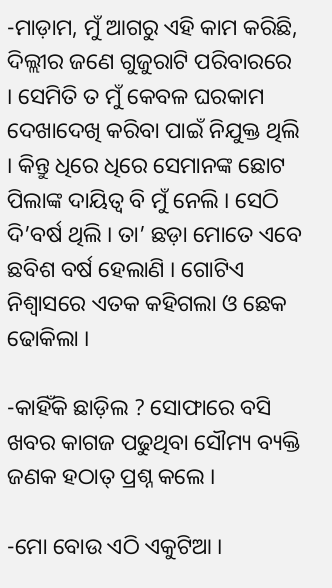-ମାଡ଼ାମ, ମୁଁ ଆଗରୁ ଏହି କାମ କରିଛି, ଦିଲ୍ଲୀର ଜଣେ ଗୁଜୁରାଟି ପରିବାରରେ । ସେମିତି ତ ମୁଁ କେବଳ ଘରକାମ ଦେଖାଦେଖି କରିବା ପାଇଁ ନିଯୁକ୍ତ ଥିଲି । କିନ୍ତୁ ଧିରେ ଧିରେ ସେମାନଙ୍କ ଛୋଟ ପିଲାଙ୍କ ଦାୟିତ୍ୱ ବି ମୁଁ ନେଲି । ସେଠି ଦି’ବର୍ଷ ଥିଲି । ତା’ ଛଡ଼ା ମୋତେ ଏବେ ଛବିଶ ବର୍ଷ ହେଲାଣି । ଗୋଟିଏ ନିଶ୍ୱାସରେ ଏତକ କହିଗଲା ଓ ଛେକ ଢୋକିଲା ।

-କାହିଁକି ଛାଡ଼ିଲ ? ସୋଫାରେ ବସି ଖବର କାଗଜ ପଢୁଥିବା ସୌମ୍ୟ ବ୍ୟକ୍ତି ଜଣକ ହଠାତ୍ ପ୍ରଶ୍ନ କଲେ ।

-ମୋ ବୋଉ ଏଠି ଏକୁଟିଆ ।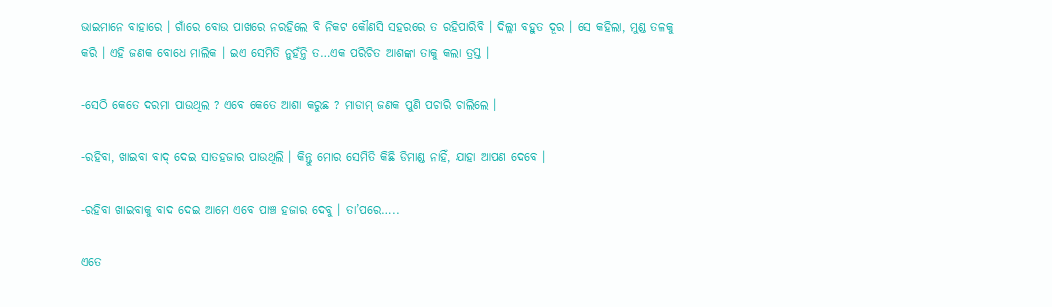ଭାଇମାନେ ବାହାରେ । ଗାଁରେ ବୋଉ ପାଖରେ ନରହିଲେ ବି ନିକଟ କୌଣସି ସହରରେ ତ ରହିପାରିବି । ଦିଲ୍ଲୀ ବହୁତ ଦୂର । ସେ କହିଲା, ମୁଣ୍ଡ ତଳକୁ କରି । ଏହି ଜଣକ ବୋଧେ ମାଲିକ । ଇଏ ସେମିତି ନୁହଁନ୍ତି ତ…ଏକ ପରିଚିତ ଆଶଙ୍କା ତାକୁ କଲା ତ୍ରସ୍ତ ।

-ସେଠି କେତେ ଦରମା ପାଉଥିଲ ? ଏବେ କେତେ ଆଶା କରୁଛ ? ମାଡାମ୍‌ ଜଣକ ପୁଣି ପଚାରି ଚାଲିଲେ ।

-ରହିବା, ଖାଇବା ବାଦ୍ ଦେଇ ସାତହଜାର ପାଉଥିଲି । କିନ୍ତୁ ମୋର ସେମିତି କିଛି ଡିମାଣ୍ଡ ନାହିଁ, ଯାହା ଆପଣ ଦେବେ ।

-ରହିବା ଖାଇବାକୁ ବାଦ ଦେଇ ଆମେ ଏବେ ପାଞ୍ଚ ହଜାର ଦେବୁ । ତା’ପରେ…..

ଏତେ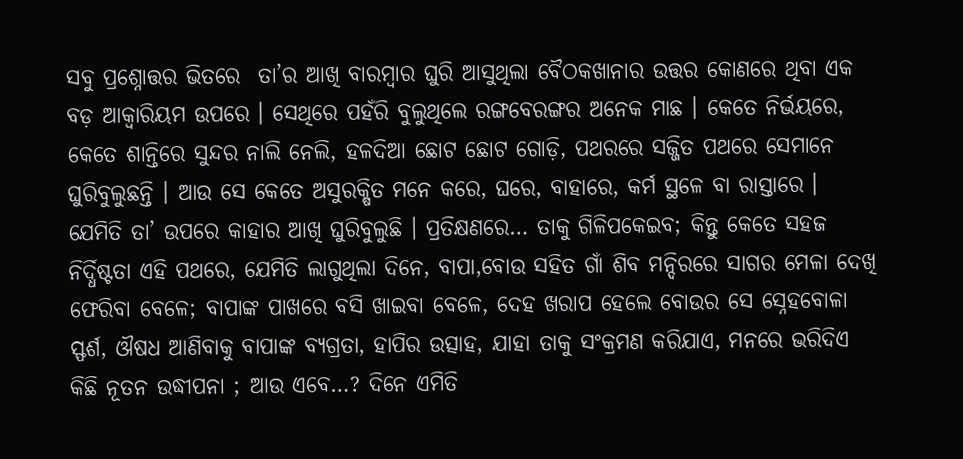ସବୁ ପ୍ରଶ୍ନୋତ୍ତର ଭିତରେ  ତା’ର ଆଖି ବାରମ୍ବାର ଘୁରି ଆସୁଥିଲା ବୈଠକଖାନାର ଉତ୍ତର କୋଣରେ ଥିବା ଏକ ବଡ଼ ଆକ୍ୱାରିୟମ ଉପରେ । ସେଥିରେ ପହଁରି ବୁଲୁଥିଲେ ରଙ୍ଗବେରଙ୍ଗର ଅନେକ ମାଛ । କେତେ ନିର୍ଭୟରେ, କେତେ ଶାନ୍ତିରେ ସୁନ୍ଦର ନାଲି ନେଲି, ହଳଦିଆ ଛୋଟ ଛୋଟ ଗୋଡ଼ି, ପଥରରେ ସଜ୍ଜିତ ପଥରେ ସେମାନେ ଘୁରିବୁଲୁଛନ୍ତି । ଆଉ ସେ କେତେ ଅସୁରକ୍ଷିତ ମନେ କରେ, ଘରେ, ବାହାରେ, କର୍ମ ସ୍ଥଳେ ବା ରାସ୍ତାରେ । ଯେମିତି ତା’ ଉପରେ କାହାର ଆଖି ଘୁରିବୁଲୁଛି । ପ୍ରତିକ୍ଷଣରେ… ତାକୁ ଗିଳିପକେଇବ; କିନ୍ତୁ କେତେ ସହଜ ନିର୍ଦ୍ଧିଷ୍ଟତା ଏହି ପଥରେ, ଯେମିତି ଲାଗୁଥିଲା ଦିନେ, ବାପା,ବୋଉ ସହିତ ଗାଁ ଶିବ ମନ୍ଦିରରେ ସାଗର ମେଳା ଦେଖି ଫେରିବା ବେଳେ; ବାପାଙ୍କ ପାଖରେ ବସି ଖାଇବା ବେଳେ, ଦେହ ଖରାପ ହେଲେ ବୋଉର ସେ ସ୍ନେହବୋଳା ସ୍ଫର୍ଶ, ଔଷଧ ଆଣିବାକୁ ବାପାଙ୍କ ବ୍ୟଗ୍ରତା, ହାପିର ଉତ୍ସାହ, ଯାହା ତାକୁ ସଂକ୍ରମଣ କରିଯାଏ, ମନରେ ଭରିଦିଏ କିଛି ନୂତନ ଉଦ୍ଧୀପନା ; ଆଉ ଏବେ…? ଦିନେ ଏମିତି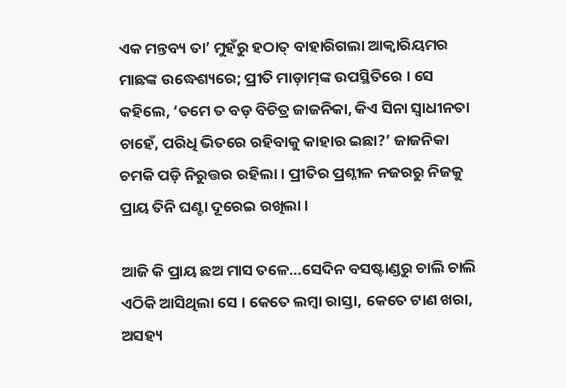ଏକ ମନ୍ତବ୍ୟ ତା’ ମୁହଁରୁ ହଠାତ୍ ବାହାରିଗଲା ଆକ୍ୱାରିୟମର ମାଛଙ୍କ ଉଦ୍ଧେଶ୍ୟରେ; ପ୍ରୀତି ମାଡ଼ାମ୍‌ଙ୍କ ଉପସ୍ଥିତିରେ । ସେ କହିଲେ, ‘ତମେ ତ ବଡ଼ ବିଚିତ୍ର ଜାଜନିକା, କିଏ ସିନା ସ୍ୱାଧୀନତା ଚାହେଁ, ପରିଧି ଭିତରେ ରହିବାକୁ କାହାର ଇଛା?’ ଜାଜନିକା ଚମକି ପଡ଼ି ନିରୁତ୍ତର ରହିଲା । ପ୍ରୀତିର ପ୍ରଶ୍ନୀଳ ନଜରରୁ ନିଜକୁ ପ୍ରାୟ ତିନି ଘଣ୍ଟା ଦୂରେଇ ରଖିଲା ।

ଆଜି କି ପ୍ରାୟ ଛଅ ମାସ ତଳେ…ସେଦିନ ବସଷ୍ଟାଣ୍ଡରୁ ଚାଲି ଚାଲି ଏଠିକି ଆସିଥିଲା ସେ । କେତେ ଲମ୍ବା ରାସ୍ତା, କେତେ ଟାଣ ଖରା, ଅସହ୍ୟ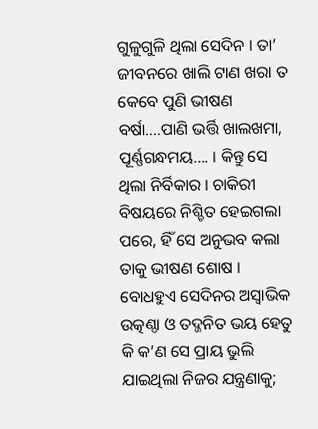ଗୁଳୁଗୁଳି ଥିଲା ସେଦିନ । ତା’ ଜୀବନରେ ଖାଲି ଟାଣ ଖରା ତ କେବେ ପୁଣି ଭୀଷଣ ବର୍ଷା….ପାଣି ଭର୍ତ୍ତି ଖାଲଖମା, ପୂର୍ଣ୍ଣଗନ୍ଧମୟ…. । କିନ୍ତୁ ସେ ଥିଲା ନିର୍ବିକାର । ଚାକିରୀ ବିଷୟରେ ନିଶ୍ଚିତ ହେଇଗଲା ପରେ, ହିଁ ସେ ଅନୁଭବ କଲା ତାକୁ ଭୀଷଣ ଶୋଷ । ବୋଧହୁଏ ସେଦିନର ଅସ୍ୱାଭିକ ଉତ୍କଣ୍ଠା ଓ ତଦ୍ଜନିତ ଭୟ ହେତୁ କି କ’ଣ ସେ ପ୍ରାୟ ଭୁଲି ଯାଇଥିଲା ନିଜର ଯନ୍ତ୍ରଣାକୁ;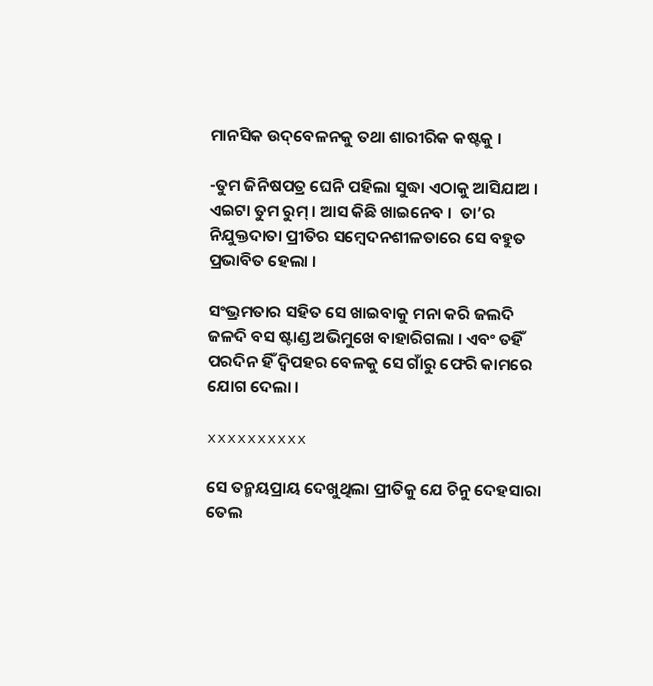ମାନସିକ ଉଦ୍‌ବେଳନକୁ ତଥା ଶାରୀରିକ କଷ୍ଟକୁ ।

-ତୁମ ଜିନିଷପତ୍ର ଘେନି ପହିଲା ସୁଦ୍ଧା ଏଠାକୁ ଆସିଯାଅ । ଏଇଟା ତୁମ ରୁମ୍ । ଆସ କିଛି ଖାଇନେବ ।  ତା’ର ନିଯୁକ୍ତଦାତା ପ୍ରୀତିର ସମ୍ବେଦନଶୀଳତାରେ ସେ ବହୁତ ପ୍ରଭାବିତ ହେଲା ।

ସଂଭ୍ରମତାର ସହିତ ସେ ଖାଇବାକୁ ମନା କରି ଜଲଦି ଜଳଦି ବସ ଷ୍ଟାଣ୍ଡ ଅଭିମୁଖେ ବାହାରିଗଲା । ଏବଂ ତହିଁ ପରଦିନ ହିଁ ଦ୍ୱିପହର ବେଳକୁ ସେ ଗାଁରୁ ଫେରି କାମରେ ଯୋଗ ଦେଲା ।

xxxxxxxxxx

ସେ ତନ୍ମୟପ୍ରାୟ ଦେଖୁଥିଲା ପ୍ରୀତିକୁ ଯେ ଚିନୁ ଦେହସାରା ତେଲ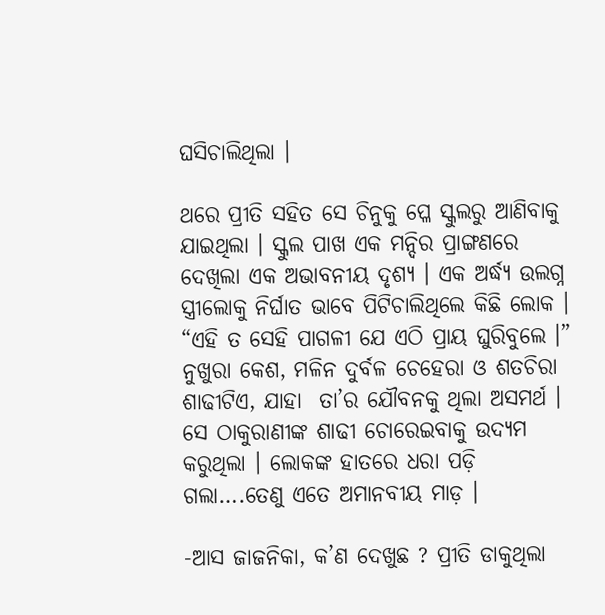ଘସିଚାଲିଥିଲା ।

ଥରେ ପ୍ରୀତି ସହିତ ସେ ଚିନୁକୁ ପ୍ଳେ ସ୍କୁଲରୁ ଆଣିବାକୁ ଯାଇଥିଲା । ସ୍କୁଲ ପାଖ ଏକ ମନ୍ଦିର ପ୍ରାଙ୍ଗଣରେ ଦେଖିଲା ଏକ ଅଭାବନୀୟ ଦୃଶ୍ୟ । ଏକ ଅର୍ଦ୍ଧ୍ୟ ଉଲଗ୍ନ ସ୍ତ୍ରୀଲୋକୁ ନିର୍ଘାତ ଭାବେ ପିଟିଚାଲିଥିଲେ କିଛି ଲୋକ । “ଏହି ତ ସେହି ପାଗଳୀ ଯେ ଏଠି ପ୍ରାୟ ଘୁରିବୁଲେ ।” ନୁଖୁରା କେଶ, ମଳିନ ଦୁର୍ବଳ ଚେହେରା ଓ ଶତଚିରା ଶାଢୀଟିଏ, ଯାହା  ତା’ର ଯୌବନକୁ ଥିଲା ଅସମର୍ଥ । ସେ ଠାକୁରାଣୀଙ୍କ ଶାଢୀ ଚୋରେଇବାକୁ ଉଦ୍ୟମ କରୁଥିଲା । ଲୋକଙ୍କ ହାତରେ ଧରା ପଡ଼ି ଗଲା….ତେଣୁ ଏତେ ଅମାନବୀୟ ମାଡ଼ ।

-ଆସ ଜାଜନିକା, କ’ଣ ଦେଖୁଛ ? ପ୍ରୀତି ଡାକୁଥିଲା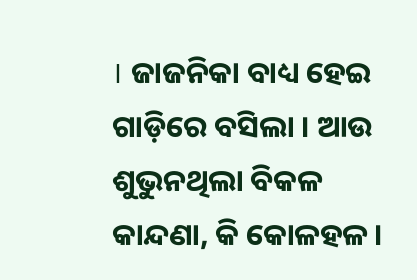। ଜାଜନିକା ବାଧ୍ୟ ହେଇ ଗାଡ଼ିରେ ବସିଲା । ଆଉ ଶୁଭୁନଥିଲା ବିକଳ କାନ୍ଦଣା, କି କୋଳହଳ ।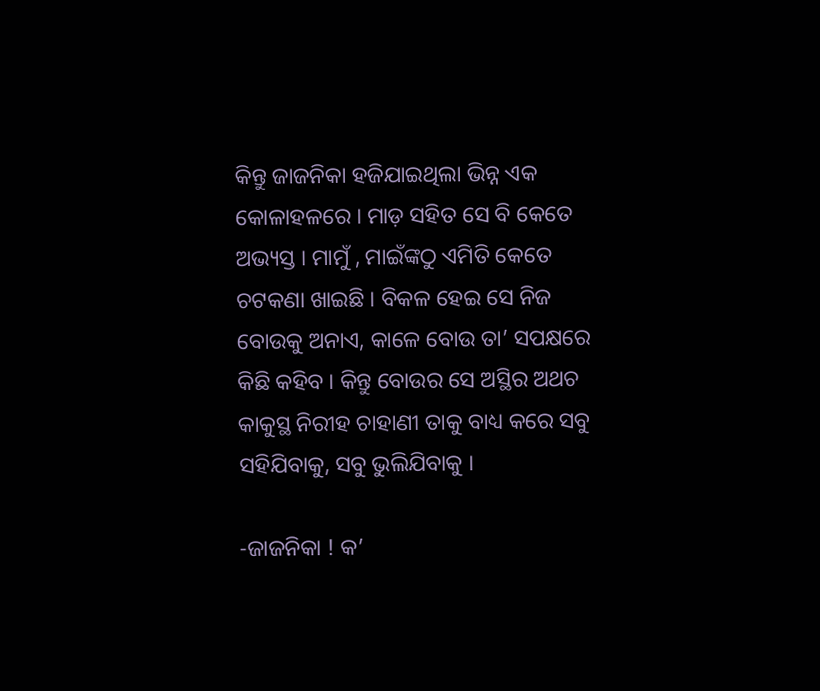କିନ୍ତୁ ଜାଜନିକା ହଜିଯାଇଥିଲା ଭିନ୍ନ ଏକ କୋଳାହଳରେ । ମାଡ଼ ସହିତ ସେ ବି କେତେ ଅଭ୍ୟସ୍ତ । ମାମୁଁ , ମାଇଁଙ୍କଠୁ ଏମିତି କେତେ ଚଟକଣା ଖାଇଛି । ବିକଳ ହେଇ ସେ ନିଜ ବୋଉକୁ ଅନାଏ, କାଳେ ବୋଉ ତା’ ସପକ୍ଷରେ କିଛି କହିବ । କିନ୍ତୁ ବୋଉର ସେ ଅସ୍ଥିର ଅଥଚ କାକୁସ୍ଥ ନିରୀହ ଚାହାଣୀ ତାକୁ ବାଧ୍ୟ କରେ ସବୁ ସହିଯିବାକୁ, ସବୁ ଭୁଲିଯିବାକୁ ।

-ଜାଜନିକା ! କ’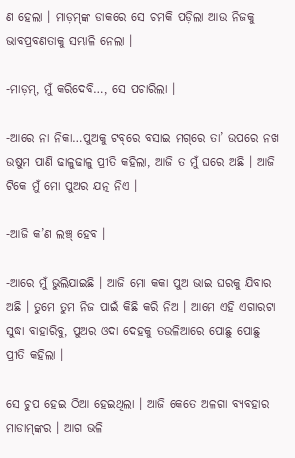ଣ ହେଲା । ମାଡ଼ମ୍‌ଙ୍କ ଡାକରେ ସେ ଚମକି ପଡ଼ିଲା ଆଉ ନିଜକୁ ଭାବପ୍ରବଣତାକୁ ସମ୍ଭାଳି ନେଲା ।

-ମାଡ଼ମ୍, ମୁଁ କରିଦେବି…, ସେ ପଚାରିଲା ।

-ଆରେ ନା ନିକା…ପୁଅକୁ ଟବ୍‌ରେ ବସାଇ ମଗ୍‌ରେ ତା’ ଉପରେ ନଖ ଉଷୁମ ପାଣି ଢାଳୁଢାଳୁ ପ୍ରୀତି କହିଲା, ଆଜି ତ ମୁଁ ଘରେ ଅଛି । ଆଜି ଟିକେ ମୁଁ ମୋ ପୁଅର ଯତ୍ନ ନିଏ ।

-ଆଜି କ’ଣ ଲଞ୍ଚ୍‌ ହେବ ।

-ଆରେ ମୁଁ ଭୁଲିଯାଇଛି । ଆଜି ମୋ କକା ପୁଅ ଭାଇ ଘରକୁ ଯିବାର ଅଛି । ତୁମେ ତୁମ ନିଜ ପାଇଁ କିଛି କରି ନିଅ । ଆମେ ଏହି ଏଗାରଟା ସୁଦ୍ଧା ବାହାରିବୁ, ପୁଅର ଓଦା ଦେହକୁ ତଉଳିଆରେ ପୋଛୁ ପୋଛୁ ପ୍ରୀତି କହିଲା ।

ସେ ଚୁପ ହେଇ ଠିଆ ହେଇଥିଲା । ଆଜି କେତେ ଅଳଗା ବ୍ୟବହାର ମାଡାମ୍‌ଙ୍କର । ଆଗ ଭଳି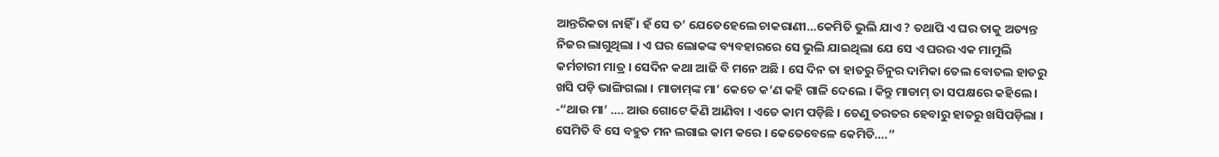ଆନ୍ତରିକତା ନାହିଁ । ହଁ ସେ ତ’ ଯେତେହେଲେ ଚାକରାଣୀ…କେମିତି ଭୁଲି ଯାଏ ? ତଥାପି ଏ ଘର ତାକୁ ଅତ୍ୟନ୍ତ ନିଜର ଲାଗୁଥିଲା । ଏ ଘର ଲୋକଙ୍କ ବ୍ୟବହାରରେ ସେ ଭୁଲି ଯାଇଥିଲା ଯେ ସେ ଏ ଘରର ଏକ ମାମୁଲି କର୍ମଚାରୀ ମାତ୍ର । ସେଦିନ କଥା ଆଜି ବି ମନେ ଅଛି । ସେ ଦିନ ତା ହାତରୁ ଚିନୁର ଦାମିକା ତେଲ ବୋତଲ ହାତରୁ ଖସି ପଡ଼ି ଭାଙ୍ଗିଗଲା । ମାଡାମ୍‌ଙ୍କ ମା’ କେତେ କ’ଣ କହି ଗାଳି ଦେଲେ । କିନ୍ତୁ ମାଡାମ୍ ତା ସପକ୍ଷରେ କହିଲେ । -“ଥାଉ ମା’ …. ଆଉ ଗୋଟେ କିଣି ଆଣିବା । ଏତେ କାମ ପଡ଼ିଛି । ତେଣୁ ତରତର ହେବାରୁ ହାତରୁ ଖସିପଡ଼ିଲା । ସେମିତି ବି ସେ ବହୁତ ମନ ଲଗାଇ କାମ କରେ । କେତେବେଳେ କେମିତି….”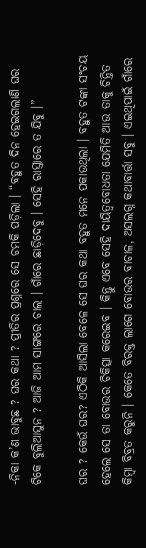-ନିକା କ’ଣ ଭାବୁଛ ? ଘର କଥା ? ପ୍ରୀତିର ପ୍ରଶ୍ନରେ ସେ ଚମକି ପଡ଼ିଲା । “ବହୁତ ଦିନ ହେଇଗଲାଣି ଘର ଟିକେ ବୁଲିଆସୁନ ? ଆଜି ଆମ ସାଙ୍ଗରେ ଚାଲ । ଗାଁରେ ଛାଡ଼ିଦେବୁ । ସେହି ରାସ୍ତାରେ ତ ଯିବୁ ।”

ଘର ? କେଉଁ ଘର? ଏଠିକି ଆସିଲା ବେଳେ ସେ ଘର କଥା ବହୁତ ମନେ ପକାଉଥିଲା । ବହୁତ ଟଙ୍କା ସଂଚୟ ହେଲେ ସେ ତା ବୋଉର ଚିକିତ୍ସା କରେଇବ । କିନ୍ତୁ ଏବେ ସେହି ଦାୟିତ୍ୱବୋଧତା ଯେମିତି ଆଉ ତାକୁ ଚିନ୍ତିତ କିମ୍ବା ବିବ୍ରତ କରୁନି । କେତେ ବିରକ୍ତ ଲାଗେ ବୋଉର ବାଚାଳ, ଅସଲଗ୍ନ କଥାବାର୍ତ୍ତା ସବୁ । ଏଇଥିପାଇଁ ଗାଁରେ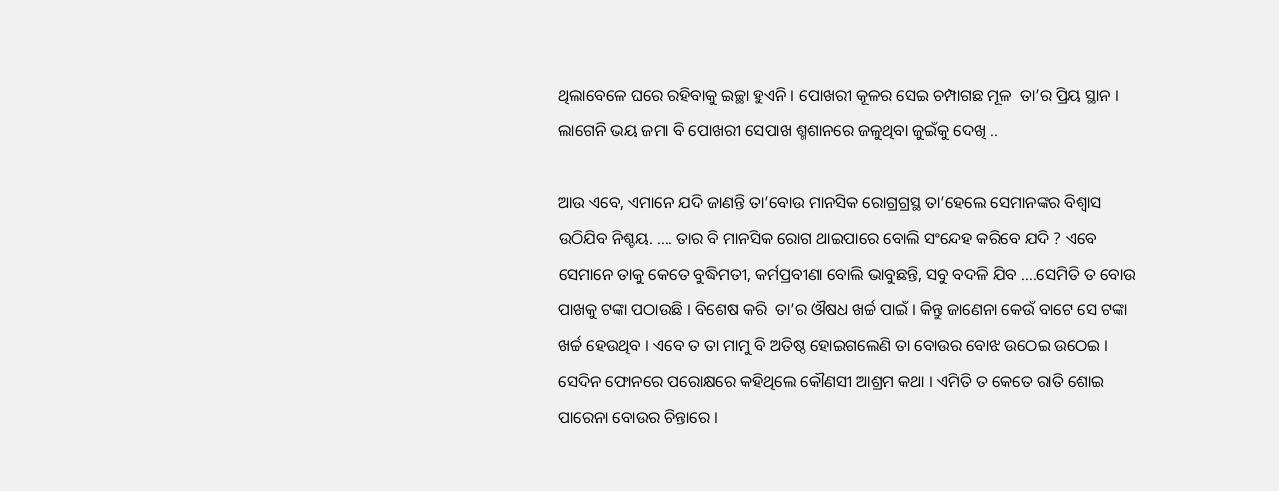ଥିଲାବେଳେ ଘରେ ରହିବାକୁ ଇଚ୍ଛା ହୁଏନି । ପୋଖରୀ କୂଳର ସେଇ ଚମ୍ପାଗଛ ମୂଳ  ତା’ର ପ୍ରିୟ ସ୍ଥାନ । ଲାଗେନି ଭୟ ଜମା ବି ପୋଖରୀ ସେପାଖ ଶ୍ମଶାନରେ ଜଳୁଥିବା ଜୁଇଁକୁ ଦେଖି ..

ଆଉ ଏବେ, ଏମାନେ ଯଦି ଜାଣନ୍ତି ତା’ବୋଉ ମାନସିକ ରୋଗ୍ରଗ୍ରସ୍ଥ ତା’ହେଲେ ସେମାନଙ୍କର ବିଶ୍ୱାସ ଉଠିଯିବ ନିଶ୍ଚୟ. …. ତାର ବି ମାନସିକ ରୋଗ ଥାଇପାରେ ବୋଲି ସଂନ୍ଦେହ କରିବେ ଯଦି ? ଏବେ ସେମାନେ ତାକୁ କେତେ ବୁଦ୍ଧିମତୀ, କର୍ମପ୍ରବୀଣା ବୋଲି ଭାବୁଛନ୍ତି, ସବୁ ବଦଳି ଯିବ ….ସେମିତି ତ ବୋଉ ପାଖକୁ ଟଙ୍କା ପଠାଉଛି । ବିଶେଷ କରି  ତା’ର ଔଷଧ ଖର୍ଚ୍ଚ ପାଇଁ । କିନ୍ତୁ ଜାଣେନା କେଉଁ ବାଟେ ସେ ଟଙ୍କା ଖର୍ଚ୍ଚ ହେଉଥିବ । ଏବେ ତ ତା ମାମୁ ବି ଅତିଷ୍ଠ ହୋଇଗଲେଣି ତା ବୋଉର ବୋଝ ଉଠେଇ ଉଠେଇ । ସେଦିନ ଫୋନରେ ପରୋକ୍ଷରେ କହିଥିଲେ କୌଣସୀ ଆଶ୍ରମ କଥା । ଏମିତି ତ କେତେ ରାତି ଶୋଇ ପାରେନା ବୋଉର ଚିନ୍ତାରେ ।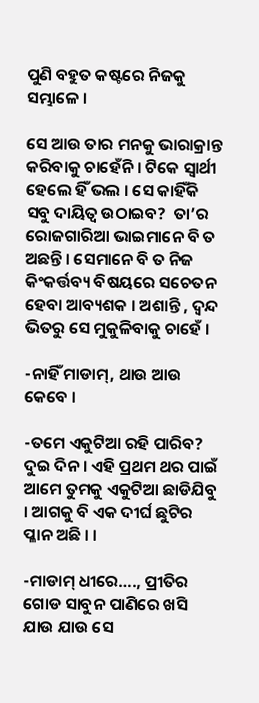ପୁଣି ବହୁତ କଷ୍ଟରେ ନିଜକୁ ସମ୍ଭାଳେ ।

ସେ ଆଉ ତାର ମନକୁ ଭାରାକ୍ରାନ୍ତ କରିବାକୁ ଚାହେଁନି । ଟିକେ ସ୍ୱାର୍ଥୀ ହେଲେ ହିଁ ଭଲ । ସେ କାହିଁକି ସବୁ ଦାୟିତ୍ୱ ଉଠାଇବ?  ତା’ର ରୋଜଗାରିଆ ଭାଇମାନେ ବି ତ ଅଛନ୍ତି । ସେମାନେ ବି ତ ନିଜ କିଂକର୍ତ୍ତବ୍ୟ ବିଷୟରେ ସଚେତନ ହେବା ଆବ୍ୟଶକ । ଅଶାନ୍ତି , ଦ୍ୱନ୍ଦ ଭିତରୁ ସେ ମୁକୁଳିବାକୁ ଚାହେଁ ।

-ନାହିଁ ମାଡାମ୍, ଥାଉ ଆଉ କେବେ ।

-ତମେ ଏକୁଟିଆ ରହି ପାରିବ? ଦୁଇ ଦିନ । ଏହି ପ୍ରଥମ ଥର ପାଇଁ ଆମେ ତୁମକୁ ଏକୁଟିଆ ଛାଡିଯିବୁ । ଆଗକୁ ବି ଏକ ଦୀର୍ଘ ଛୁଟିର ପ୍ଳାନ ଅଛି । ।

-ମାଡାମ୍ ଧୀରେ…., ପ୍ରୀତିର ଗୋଡ ସାବୁନ ପାଣିରେ ଖସି ଯାଉ ଯାଉ ସେ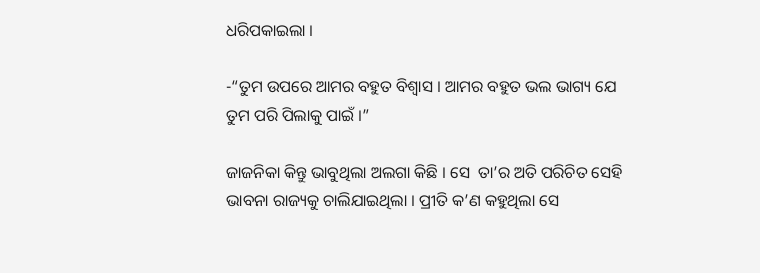ଧରିପକାଇଲା ।

-“ତୁମ ଉପରେ ଆମର ବହୁତ ବିଶ୍ୱାସ । ଆମର ବହୁତ ଭଲ ଭାଗ୍ୟ ଯେ ତୁମ ପରି ପିଲାକୁ ପାଇଁ ।”

ଜାଜନିକା କିନ୍ତୁ ଭାବୁଥିଲା ଅଲଗା କିଛି । ସେ  ତା’ର ଅତି ପରିଚିତ ସେହି ଭାବନା ରାଜ୍ୟକୁ ଚାଲିଯାଇଥିଲା । ପ୍ରୀତି କ’ଣ କହୁଥିଲା ସେ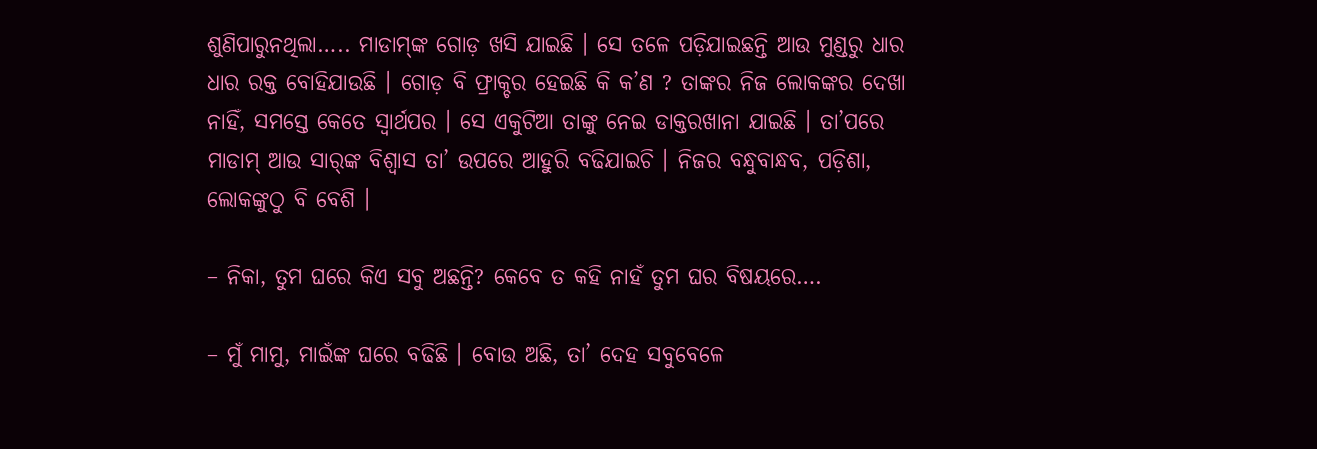ଶୁଣିପାରୁନଥିଲା….. ମାଡାମ୍‌ଙ୍କ ଗୋଡ଼ ଖସି ଯାଇଛି । ସେ ତଳେ ପଡ଼ିଯାଇଛନ୍ତି ଆଉ ମୁଣ୍ଡରୁ ଧାର ଧାର ରକ୍ତ ବୋହିଯାଉଛି । ଗୋଡ଼ ବି ଫ୍ରାକ୍ଚର ହେଇଛି କି କ’ଣ ? ତାଙ୍କର ନିଜ ଲୋକଙ୍କର ଦେଖା ନାହିଁ, ସମସ୍ତେ କେତେ ସ୍ୱାର୍ଥପର । ସେ ଏକୁଟିଆ ତାଙ୍କୁ ନେଇ ଡାକ୍ତରଖାନା ଯାଇଛି । ତା’ପରେ ମାଡାମ୍ ଆଉ ସାର୍‌ଙ୍କ ବିଶ୍ୱାସ ତା’ ଉପରେ ଆହୁରି ବଢିଯାଇଚି । ନିଜର ବନ୍ଧୁବାନ୍ଧବ, ପଡ଼ିଶା, ଲୋକଙ୍କୁଠୁ ବି ବେଶି ।

– ନିକା, ତୁମ ଘରେ କିଏ ସବୁ ଅଛନ୍ତି? କେବେ ତ କହି ନାହଁ ତୁମ ଘର ବିଷୟରେ….

– ମୁଁ ମାମୁ, ମାଇଁଙ୍କ ଘରେ ବଢିଛି । ବୋଉ ଅଛି, ତା’ ଦେହ ସବୁବେଳେ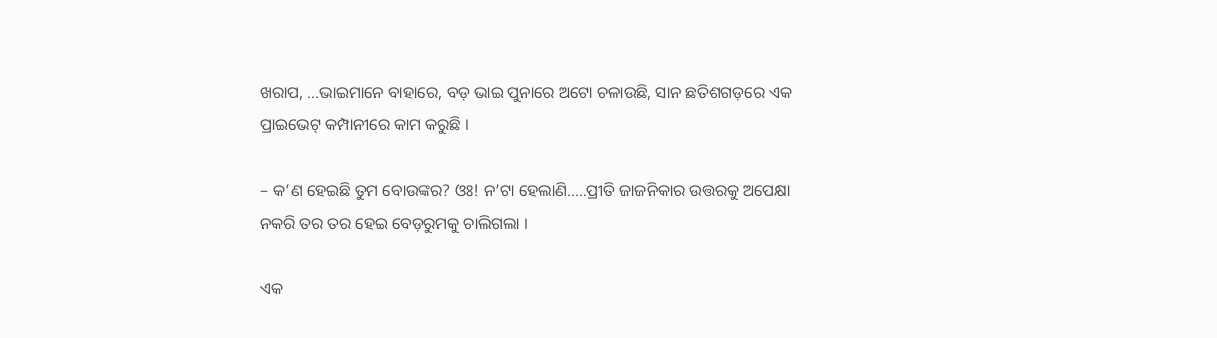ଖରାପ, …ଭାଇମାନେ ବାହାରେ, ବଡ଼ ଭାଇ ପୁନାରେ ଅଟୋ ଚଳାଉଛି, ସାନ ଛତିଶଗଡ଼ରେ ଏକ ପ୍ରାଇଭେଟ୍‌ କମ୍ପାନୀରେ କାମ କରୁଛି ।

– କ’ଣ ହେଇଛି ତୁମ ବୋଉଙ୍କର? ଓଃ! ନ’ଟା ହେଲାଣି…..ପ୍ରୀତି ଜାଜନିକାର ଉତ୍ତରକୁ ଅପେକ୍ଷା ନକରି ତର ତର ହେଇ ବେଡ଼ରୁମକୁ ଚାଲିଗଲା ।

ଏକ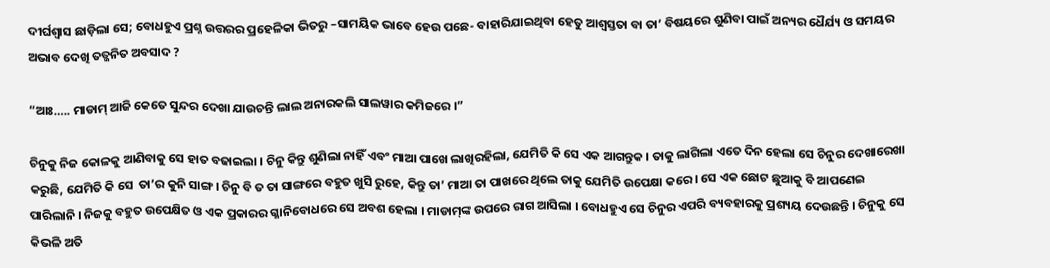ଦୀର୍ଘଶ୍ୱାସ ଛାଡ଼ିଲା ସେ; ବୋଧହୁଏ ପ୍ରଶ୍ନ ଉତ୍ତରର ପ୍ରହେଳିକା ଭିତରୁ –ସାମୟିକ ଭାବେ ହେଉ ପଛେ- ବାହାରିଯାଇଥିବା ହେତୁ ଆଶ୍ୱସ୍ତତା ବା ତା’ ବିଷୟରେ ଶୁଣିବା ପାଇଁ ଅନ୍ୟର ଧୈର୍ଯ୍ୟ ଓ ସମୟର ଅଭାବ ଦେଖି ତତ୍ଜନିତ ଅବସାଦ ?

“ଆଃ….. ମାଡାମ୍ ଆଜି କେତେ ସୁନ୍ଦର ଦେଖା ଯାଉଚନ୍ତି ଲାଲ ଅନାରକଲି ସାଲୱାର କମିଜରେ ।”

ଚିନୁକୁ ନିଜ କୋଳକୁ ଆଣିବାକୁ ସେ ହାତ ବଢାଇଲା । ଚିନୁ କିନ୍ତୁ ଶୁଣିଲା ନାହିଁ ଏବଂ ମାଆ ପାଖେ ଲାଖିରହିଲା, ଯେମିତି କି ସେ ଏକ ଆଗନ୍ତୁକ । ତାକୁ ଲାଗିଲା ଏତେ ଦିନ ହେଲା ସେ ଚିନୁର ଦେଖାରେଖା କରୁଛି, ଯେମିତି କି ସେ  ତା’ର କୁନି ସାଙ୍ଗ । ଚିନୁ ବି ତ ତା ସାଙ୍ଗରେ ବହୁତ ଖୁସି ରୁହେ, କିନ୍ତୁ ତା’ ମାଆ ତା ପାଖରେ ଥିଲେ ତାକୁ ଯେମିତି ଉପେକ୍ଷା କରେ । ସେ ଏକ ଛୋଟ ଛୁଆକୁ ବି ଆପଣେଇ ପାରିଲାନି । ନିଜକୁ ବହୁତ ଉପେକ୍ଷିତ ଓ ଏକ ପ୍ରକାରର ଗ୍ଳାନିବୋଧରେ ସେ ଅବଶ ହେଲା । ମାଡାମ୍‌ଙ୍କ ଉପରେ ରାଗ ଆସିଲା । ବୋଧହୁଏ ସେ ଚିନୁର ଏପରି ବ୍ୟବହାରକୁ ପ୍ରଶ୍ୟୟ ଦେଉଛନ୍ତି । ଚିନୁକୁ ସେ କିଭଳି ଅତି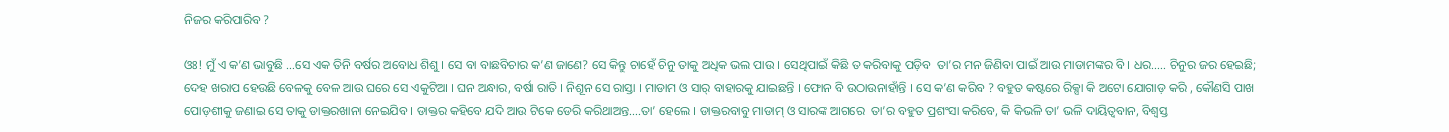ନିଜର କରିପାରିବ ?

ଓଃ! ମୁଁ ଏ କ’ଣ ଭାବୁଛି …ସେ ଏକ ତିନି ବର୍ଷର ଅବୋଧ ଶିଶୁ । ସେ ବା ବାଛବିଚାର କ’ଣ ଜାଣେ? ସେ କିନ୍ତୁ ଚାହେଁ ଚିନୁ ତାକୁ ଅଧିକ ଭଲ ପାଉ । ସେଥିପାଇଁ କିଛି ତ କରିବାକୁ ପଡ଼ିବ  ତା’ର ମନ ଜିଣିବା ପାଇଁ ଆଉ ମାଡାମଙ୍କର ବି । ଧର….. ଚିନୁର ଜର ହେଇଛି; ଦେହ ଖରାପ ହେଉଛି ବେଳକୁ ବେଳ ଆଉ ଘରେ ସେ ଏକୁଟିଆ । ଘନ ଅନ୍ଧାର, ବର୍ଷା ରାତି । ନିଶୂନ ସେ ରାସ୍ତା । ମାଡାମ ଓ ସାର୍ ବାହାରକୁ ଯାଇଛନ୍ତି । ଫୋନ ବି ଉଠାଉନାହାଁନ୍ତି । ସେ କ’ଣ କରିବ ? ବହୁତ କଷ୍ଟରେ ରିକ୍ସା କି ଅଟୋ ଯୋଗାଡ଼ କରି , କୌଣସି ପାଖ ପୋଡ଼ଶୀକୁ ଜଣାଇ ସେ ତାକୁ ଡାକ୍ତରଖାନା ନେଇଯିବ । ଡାକ୍ତର କହିବେ ଯଦି ଆଉ ଟିକେ ଡେରି କରିଥାଅନ୍ତ….ତା’ ହେଲେ । ଡାକ୍ତରବାବୁ ମାଡାମ୍ ଓ ସାରଙ୍କ ଆଗରେ  ତା’ର ବହୁତ ପ୍ରଶଂସା କରିବେ, କି କିଭଳି ତା’ ଭଳି ଦାୟିତ୍ୱବାନ, ବିଶ୍ୱସ୍ତ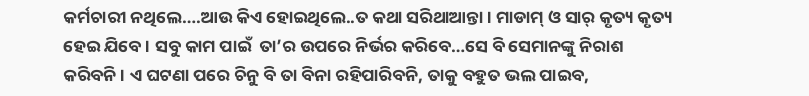କର୍ମଚାରୀ ନଥିଲେ….ଆଉ କିଏ ହୋଇଥିଲେ..ତ କଥା ସରିଥାଆନ୍ତା । ମାଡାମ୍ ଓ ସାର୍ କୃତ୍ୟ କୃତ୍ୟ ହେଇ ଯିବେ । ସବୁ କାମ ପାଇଁ  ତା’ର ଉପରେ ନିର୍ଭର କରିବେ…ସେ ବି ସେମାନଙ୍କୁ ନିରାଶ କରିବନି । ଏ ଘଟଣା ପରେ ଚିନୁ ବି ତା ବିନା ରହିପାରିବନି, ତାକୁ ବହୁତ ଭଲ ପାଇବ,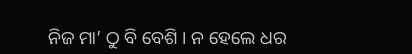ନିଜ ମା’ ଠୁ ବି ବେଶି । ନ ହେଲେ ଧର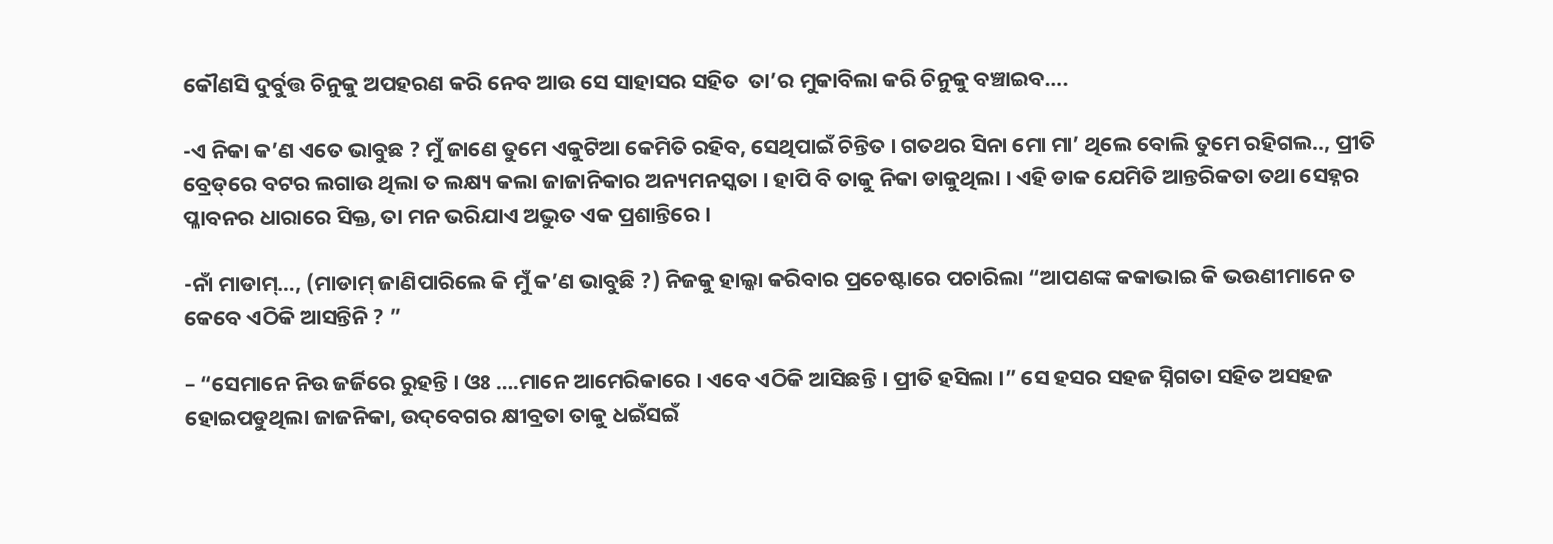କୌଣସି ଦୁର୍ବୁତ୍ତ ଚିନୁକୁ ଅପହରଣ କରି ନେବ ଆଉ ସେ ସାହାସର ସହିତ  ତା’ର ମୁକାବିଲା କରି ଚିନୁକୁ ବଞ୍ଚାଇବ….

-ଏ ନିକା କ’ଣ ଏତେ ଭାବୁଛ ? ମୁଁ ଜାଣେ ତୁମେ ଏକୁଟିଆ କେମିତି ରହିବ, ସେଥିପାଇଁ ଚିନ୍ତିତ । ଗତଥର ସିନା ମୋ ମା’ ଥିଲେ ବୋଲି ତୁମେ ରହିଗଲ.., ପ୍ରୀତି ବ୍ରେଡ୍‌ରେ ବଟର ଲଗାଉ ଥିଲା ତ ଲକ୍ଷ୍ୟ କଲା ଜାଜାନିକାର ଅନ୍ୟମନସ୍କତା । ହାପି ବି ତାକୁ ନିକା ଡାକୁଥିଲା । ଏହି ଡାକ ଯେମିତି ଆନ୍ତରିକତା ତଥା ସେହ୍ନର ପ୍ଳାବନର ଧାରାରେ ସିକ୍ତ, ତା ମନ ଭରିଯାଏ ଅଦ୍ଭୁତ ଏକ ପ୍ରଶାନ୍ତିରେ ।

-ନାଁ ମାଡାମ୍…, (ମାଡାମ୍ ଜାଣିପାରିଲେ କି ମୁଁ କ’ଣ ଭାବୁଛି ?) ନିଜକୁ ହାଲ୍କା କରିବାର ପ୍ରଚେଷ୍ଟାରେ ପଚାରିଲା “ଆପଣଙ୍କ କକାଭାଇ କି ଭଉଣୀମାନେ ତ କେବେ ଏଠିକି ଆସନ୍ତିନି ? ”

– “ସେମାନେ ନିଉ ଜର୍ଜିରେ ରୁହନ୍ତି । ଓଃ ….ମାନେ ଆମେରିକାରେ । ଏବେ ଏଠିକି ଆସିଛନ୍ତି । ପ୍ରୀତି ହସିଲା ।” ସେ ହସର ସହଜ ସ୍ନିଗତା ସହିତ ଅସହଜ ହୋଇପଡୁଥିଲା ଜାଜନିକା, ଉଦ୍‌ବେଗର କ୍ଷୀବ୍ରତା ତାକୁ ଧଇଁସଇଁ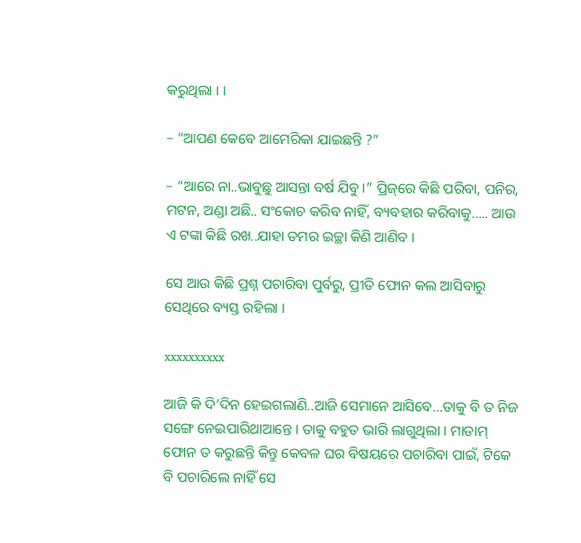କରୁଥିଲା । ।

– “ଆପଣ କେବେ ଆମେରିକା ଯାଇଛନ୍ତି ?”

– “ଆରେ ନା..ଭାବୁଛୁ ଆସନ୍ତା ବର୍ଷ ଯିବୁ ।” ପ୍ରିଜ୍‌ରେ କିଛି ପରିବା, ପନିର, ମଟନ, ଅଣ୍ଡା ଅଛି.. ସଂକୋଚ କରିବ ନାହିଁ, ବ୍ୟବହାର କରିବାକୁ….. ଆଉ ଏ ଟଙ୍କା କିଛି ରଖ..ଯାହା ତମର ଇଚ୍ଛା କିଣି ଆଣିବ ।

ସେ ଆଉ କିଛି ପ୍ରଶ୍ନ ପଚାରିବା ପୁର୍ବରୁ, ପ୍ରୀତି ଫୋନ କଲ ଆସିବାରୁ ସେଥିରେ ବ୍ୟସ୍ତ ରହିଲା ।

xxxxxxxxxx

ଆଜି କି ଦି’ଦିନ ହେଇଗଲାଣି..ଆଜି ସେମାନେ ଆସିବେ…ତାକୁ ବି ତ ନିଜ ସଙ୍ଗେ ନେଇପାରିଥାଆନ୍ତେ । ତାକୁ ବହୁତ ଭାରି ଲାଗୁଥିଲା । ମାଡାମ୍ ଫୋନ ତ କରୁଛନ୍ତି କିନ୍ତୁ କେବଳ ଘର ବିଷୟରେ ପଚାରିବା ପାଇଁ, ଟିକେ ବି ପଚାରିଲେ ନାହିଁ ସେ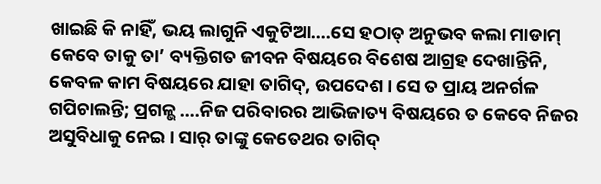ଖାଇଛି କି ନାହିଁ, ଭୟ ଲାଗୁନି ଏକୁଟିଆ….ସେ ହଠାତ୍ ଅନୁଭବ କଲା ମାଡାମ୍ କେବେ ତାକୁ ତା’ ବ୍ୟକ୍ତିଗତ ଜୀବନ ବିଷୟରେ ବିଶେଷ ଆଗ୍ରହ ଦେଖାନ୍ତିନି, କେବଳ କାମ ବିଷୟରେ ଯାହା ତାଗିଦ୍, ଉପଦେଶ । ସେ ତ ପ୍ରାୟ ଅନର୍ଗଳ ଗପିଚାଲନ୍ତି; ପ୍ରଗଳ୍ଭ ….ନିଜ ପରିବାରର ଆଭିଜାତ୍ୟ ବିଷୟରେ ତ କେବେ ନିଜର ଅସୁବିଧାକୁ ନେଇ । ସାର୍ ତାଙ୍କୁ କେତେଥର ତାଗିଦ୍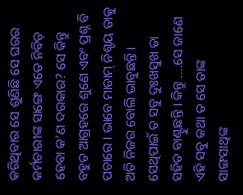କରିଥିବାର ସେ ଶୁଣିଛି ସେ ଘରର କର୍ମଚାରୀଙ୍କ ସାଙ୍ଗେ ଏତେ ନିବିଡ଼ ହେବା କ’ଣ ଦରକାର? ସେ କିନ୍ତୁ ବହୁତ ଆଗ୍ରହରେ ଶୁଣେ ଏବଂ ପ୍ରଶ୍ନ ବି ପଚାରେ । ଭାବେ ମାଡାମ୍‌ ନିଶ୍ଚୟ ତାକୁ ଅତି ନିଜର ବୋଲି ଭାବୁଛନ୍ତି । ସେଥିପାଇଁ ତ ସବୁ ଦୁଃଖସୁଖ ତା ସହିତ ବାଣ୍ଟୁଛନ୍ତି । କିନ୍ତୁ ….ସେ ଜାଣେ ଏହି ସବୁ କଥା ତ ସେ ତାଙ୍କ ସାଙ୍ଗସାଥିଙ୍କ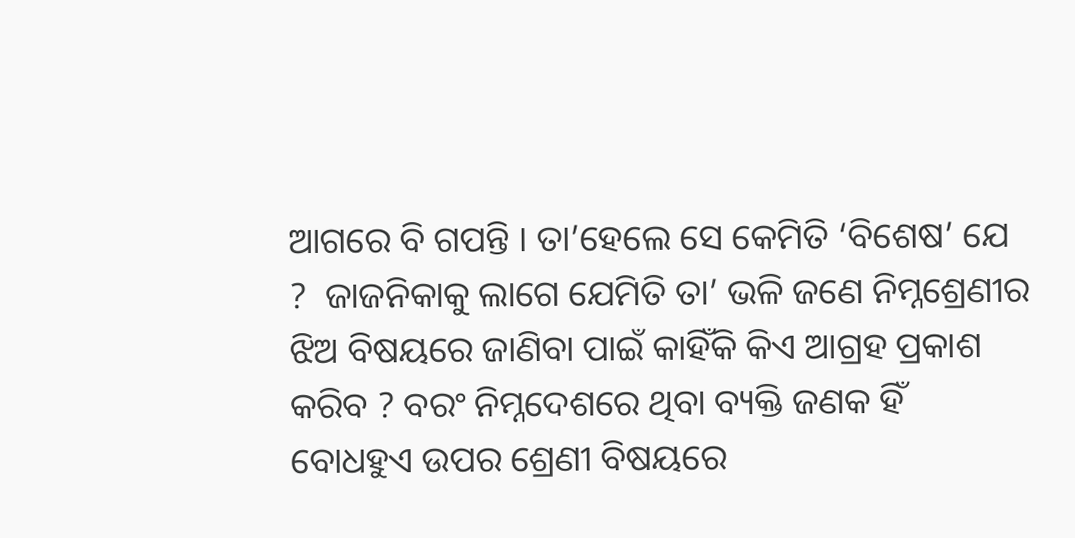ଆଗରେ ବି ଗପନ୍ତି । ତା’ହେଲେ ସେ କେମିତି ‘ବିଶେଷ’ ଯେ ?  ଜାଜନିକାକୁ ଲାଗେ ଯେମିତି ତା’ ଭଳି ଜଣେ ନିମ୍ନଶ୍ରେଣୀର ଝିଅ ବିଷୟରେ ଜାଣିବା ପାଇଁ କାହିଁକି କିଏ ଆଗ୍ରହ ପ୍ରକାଶ କରିବ ? ବରଂ ନିମ୍ନଦେଶରେ ଥିବା ବ୍ୟକ୍ତି ଜଣକ ହିଁ ବୋଧହୁଏ ଉପର ଶ୍ରେଣୀ ବିଷୟରେ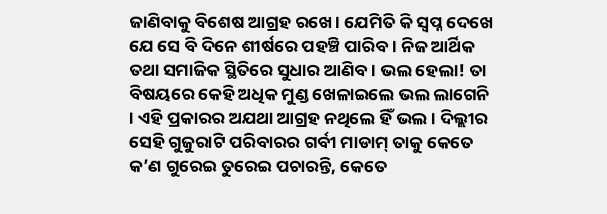ଜାଣିବାକୁ ବିଶେଷ ଆଗ୍ରହ ରଖେ । ଯେମିତି କି ସ୍ୱପ୍ନ ଦେଖେ ଯେ ସେ ବି ଦିନେ ଶୀର୍ଷରେ ପହଞ୍ଚି ପାରିବ । ନିଜ ଆର୍ଥିକ ତଥା ସମାଜିକ ସ୍ଥିତିରେ ସୁଧାର ଆଣିବ । ଭଲ ହେଲା! ତା ବିଷୟରେ କେହି ଅଧିକ ମୁଣ୍ଡ ଖେଳାଇଲେ ଭଲ ଲାଗେନି । ଏହି ପ୍ରକାରର ଅଯଥା ଆଗ୍ରହ ନଥିଲେ ହିଁ ଭଲ । ଦିଲ୍ଲୀର ସେହି ଗୁଜୁରାଟି ପରିବାରର ଗର୍ବୀ ମାଡାମ୍ ତାକୁ କେତେ କ’ଣ ଗୁରେଇ ତୁରେଇ ପଚାରନ୍ତି, କେତେ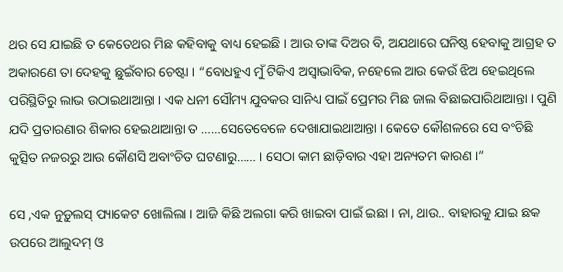ଥର ସେ ଯାଇଛି ତ କେତେଥର ମିଛ କହିବାକୁ ବାଧ୍ୟ ହେଇଛି । ଆଉ ତାଙ୍କ ଦିଅର ବି, ଅଯଥାରେ ଘନିଷ୍ଠ ହେବାକୁ ଆଗ୍ରହ ତ ଅକାରଣେ ତା ଦେହକୁ ଛୁଇଁବାର ଚେଷ୍ଟା । “ବୋଧହୁଏ ମୁଁ ଟିକିଏ ଅସ୍ୱାଭାବିକ, ନହେଲେ ଆଉ କେଉଁ ଝିଅ ହେଇଥିଲେ ପରିସ୍ଥିତିରୁ ଲାଭ ଉଠାଇଥାଆନ୍ତା । ଏକ ଧନୀ ସୌମ୍ୟ ଯୁବକର ସାନିଧ୍ୟ ପାଇଁ ପ୍ରେମର ମିଛ ଜାଲ ବିଛାଇପାରିଥାଆନ୍ତା । ପୁଣି ଯଦି ପ୍ରତାରଣାର ଶିକାର ହେଇଥାଆନ୍ତା ତ ……ସେତେବେଳେ ଦେଖାଯାଇଥାଆନ୍ତା । କେତେ କୌଶଳରେ ସେ ବଂଚିଛି କୁତ୍ସିତ ନଜରରୁ ଆଉ କୌଣସି ଅବାଂଚିତ ଘଟଣାରୁ…… । ସେଠା କାମ ଛାଡ଼ିବାର ଏହା ଅନ୍ୟତମ କାରଣ ।”

ସେ ,ଏକ ନୁଡ଼ୁଲସ୍ ପ୍ୟାକେଟ ଖୋଲିଲା । ଆଜି କିଛି ଅଲଗା କରି ଖାଇବା ପାଇଁ ଇଛା । ନା, ଥାଉ.. ବାହାରକୁ ଯାଇ ଛକ ଉପରେ ଆଲୁଦମ୍ ଓ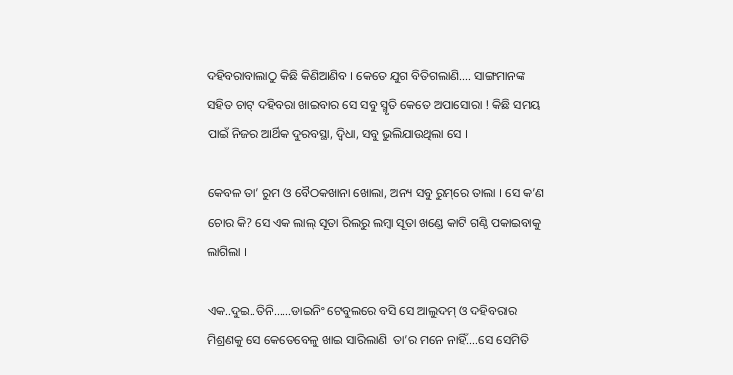ଦହିବରାବାଲାଠୁ କିଛି କିଣିଆଣିବ । କେତେ ଯୁଗ ବିତିଗଲାଣି…. ସାଙ୍ଗମାନଙ୍କ ସହିତ ଚାଟ୍ ଦହିବରା ଖାଇବାର ସେ ସବୁ ସ୍ମୃତି କେତେ ଅପାସୋରା ! କିଛି ସମୟ ପାଇଁ ନିଜର ଆର୍ଥିକ ଦୁରବସ୍ଥା, ଦ୍ୱିଧା, ସବୁ ଭୁଲିଯାଉଥିଲା ସେ ।

କେବଳ ତା’ ରୁମ ଓ ବୈଠକଖାନା ଖୋଲା, ଅନ୍ୟ ସବୁ ରୁମ୍‌ରେ ତାଲା । ସେ କ’ଣ ଚୋର କି? ସେ ଏକ ଲାଲ୍ ସୂତା ରିଲରୁ ଲମ୍ବା ସୂତା ଖଣ୍ଡେ କାଟି ଗଣ୍ଠି ପକାଇବାକୁ ଲାଗିଲା ।

ଏକ..ଦୁଇ..ତିନି……ଡାଇନିଂ ଟେବୁଲରେ ବସି ସେ ଆଲୁଦମ୍ ଓ ଦହିବରାର ମିଶ୍ରଣକୁ ସେ କେତେବେଳୁ ଖାଇ ସାରିଲାଣି  ତା’ର ମନେ ନାହିଁ….ସେ ସେମିତି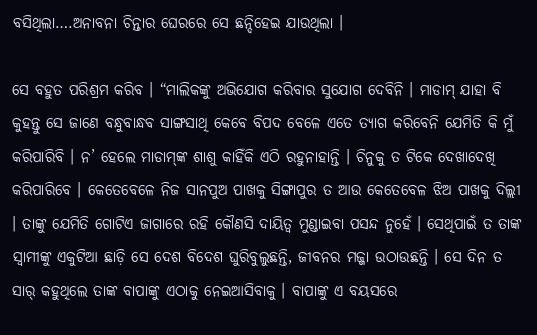ବସିଥିଲା….ଅନାବନା ଚିନ୍ତାର ଘେରରେ ସେ ଛନ୍ଦିହେଇ ଯାଉଥିଲା ।

ସେ ବହୁତ ପରିଶ୍ରମ କରିବ । “ମାଲିକଙ୍କୁ ଅଭିଯୋଗ କରିବାର ସୁଯୋଗ ଦେବିନି । ମାଡାମ୍ ଯାହା ବି କୁହନ୍ତୁ ସେ ଜାଣେ ବନ୍ଧୁବାନ୍ଧବ ସାଙ୍ଗସାଥି କେବେ ବିପଦ ବେଳେ ଏତେ ତ୍ୟାଗ କରିବେନି ଯେମିତି କି ମୁଁ କରିପାରିବି । ନ’ ହେଲେ ମାଡାମ୍‌ଙ୍କ ଶାଶୁ କାହିଁକି ଏଠି ରହୁନାହାନ୍ତି । ଚିନୁକୁ ତ ଟିକେ ଦେଖାଦେଖି କରିପାରିବେ । କେତେବେଳେ ନିଜ ସାନପୁଅ ପାଖକୁ ସିଙ୍ଗାପୁର ତ ଆଉ କେତେବେଳ ଝିଅ ପାଖକୁ ଦିଲ୍ଲୀ । ତାଙ୍କୁ ଯେମିତି ଗୋଟିଏ ଜାଗାରେ ରହି କୌଣସି ଦାୟିତ୍ୱ ମୁଣ୍ଡାଇବା ପସନ୍ଦ ନୁହେଁ । ସେଥିପାଇଁ ତ ତାଙ୍କ ସ୍ୱାମୀଙ୍କୁ ଏକୁଟିଆ ଛାଡ଼ି ସେ ଦେଶ ବିଦେଶ ଘୁରିବୁଲୁଛନ୍ତି, ଜୀବନର ମଜ୍ଜା ଉଠାଉଛନ୍ତି । ସେ ଦିନ ତ ସାର୍ କହୁଥିଲେ ତାଙ୍କ ବାପାଙ୍କୁ ଏଠାକୁ ନେଇଆସିବାକୁ । ବାପାଙ୍କୁ ଏ ବୟସରେ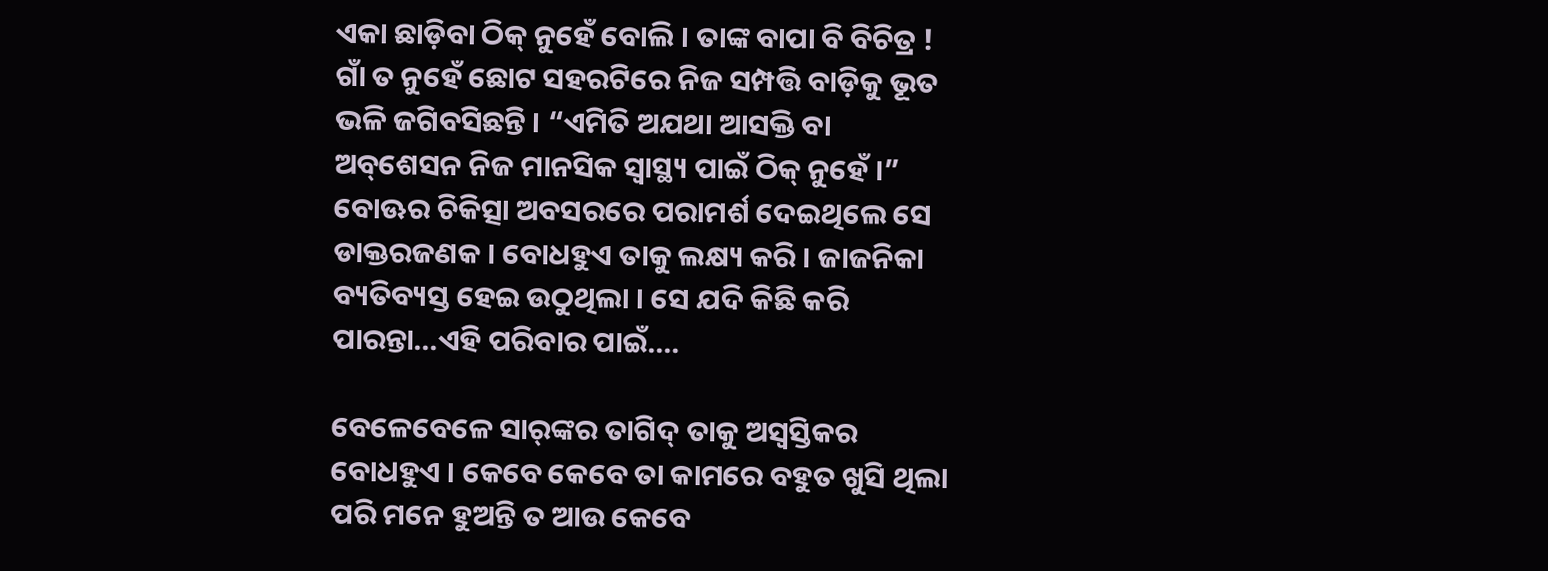ଏକା ଛାଡ଼ିବା ଠିକ୍ ନୁହେଁ ବୋଲି । ତାଙ୍କ ବାପା ବି ବିଚିତ୍ର ! ଗାଁ ତ ନୁହେଁ ଛୋଟ ସହରଟିରେ ନିଜ ସମ୍ପତ୍ତି ବାଡ଼ିକୁ ଭୂତ ଭଳି ଜଗିବସିଛନ୍ତି । “ଏମିତି ଅଯଥା ଆସକ୍ତି ବା ଅବ୍‌ଶେସନ ନିଜ ମାନସିକ ସ୍ୱାସ୍ଥ୍ୟ ପାଇଁ ଠିକ୍ ନୁହେଁ ।” ବୋଊର ଚିକିତ୍ସା ଅବସରରେ ପରାମର୍ଶ ଦେଇଥିଲେ ସେ ଡାକ୍ତରଜଣକ । ବୋଧହୁଏ ତାକୁ ଲକ୍ଷ୍ୟ କରି । ଜାଜନିକା ବ୍ୟତିବ୍ୟସ୍ତ ହେଇ ଉଠୁଥିଲା । ସେ ଯଦି କିଛି କରି ପାରନ୍ତା…ଏହି ପରିବାର ପାଇଁ….

ବେଳେବେଳେ ସାର୍‌ଙ୍କର ତାଗିଦ୍ ତାକୁ ଅସ୍ୱସ୍ତିକର ବୋଧହୁଏ । କେବେ କେବେ ତା କାମରେ ବହୁତ ଖୁସି ଥିଲା ପରି ମନେ ହୁଅନ୍ତି ତ ଆଉ କେବେ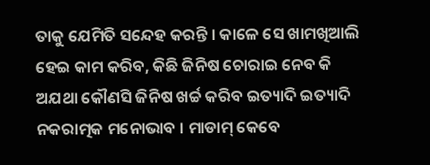ତାକୁ ଯେମିତି ସନ୍ଦେହ କରନ୍ତି । କାଳେ ସେ ଖାମଖିଆଲି ହେଇ କାମ କରିବ, କିଛି ଜିନିଷ ଚୋରାଇ ନେବ କି ଅଯଥା କୌଣସି ଜିନିଷ ଖର୍ଚ୍ଚ କରିବ ଇତ୍ୟାଦି ଇତ୍ୟାଦି ନକରାତ୍ମକ ମନୋଭାବ । ମାଡାମ୍ କେବେ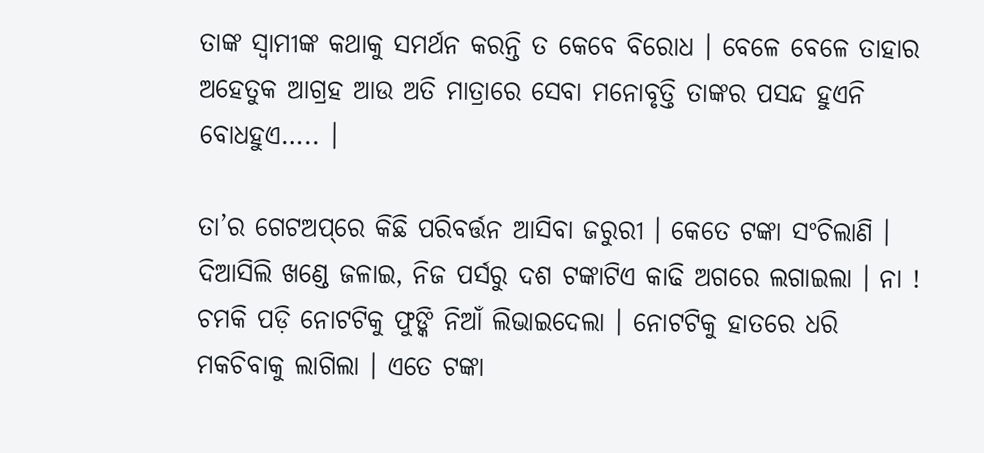ତାଙ୍କ ସ୍ୱାମୀଙ୍କ କଥାକୁ ସମର୍ଥନ କରନ୍ତି ତ କେବେ ବିରୋଧ । ବେଳେ ବେଳେ ତାହାର ଅହେତୁକ ଆଗ୍ରହ ଆଉ ଅତି ମାତ୍ରାରେ ସେବା ମନୋବୃତ୍ତି ତାଙ୍କର ପସନ୍ଦ ହୁଏନି ବୋଧହୁଏ….. ।

ତା’ର ଗେଟଅପ୍‌ରେ କିଛି ପରିବର୍ତ୍ତନ ଆସିବା ଜରୁରୀ । କେତେ ଟଙ୍କା ସଂଚିଲାଣି । ଦିଆସିଲି ଖଣ୍ଡେ ଜଳାଇ, ନିଜ ପର୍ସରୁ ଦଶ ଟଙ୍କାଟିଏ କାଢି ଅଗରେ ଲଗାଇଲା । ନା ! ଚମକି ପଡ଼ି ନୋଟଟିକୁ ଫୁଙ୍କି ନିଆଁ ଲିଭାଇଦେଲା । ନୋଟଟିକୁ ହାତରେ ଧରି ମକଚିବାକୁ ଲାଗିଲା । ଏତେ ଟଙ୍କା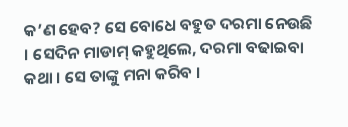କ’ଣ ହେବ? ସେ ବୋଧେ ବହୁତ ଦରମା ନେଉଛି । ସେଦିନ ମାଡାମ୍ କହୁଥିଲେ, ଦରମା ବଢାଇବା କଥା । ସେ ତାଙ୍କୁ ମନା କରିବ ।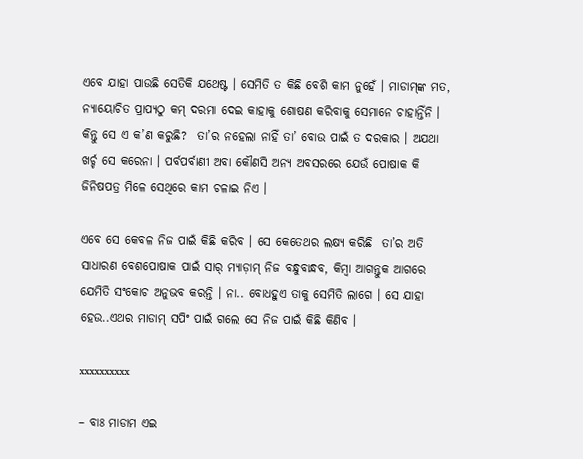ଏବେ ଯାହା ପାଉଛି ସେତିକି ଯଥେଷ୍ଟ । ସେମିତି ତ କିଛି ବେଶି କାମ ନୁହେଁ । ମାଡାମ୍‌ଙ୍କ ମତ, ନ୍ୟାୟୋଚିତ ପ୍ରାପ୍ୟଠୁ କମ୍ ଦରମା ଦେଇ କାହାକୁ ଶୋଷଣ କରିବାକୁ ସେମାନେ ଚାହାନ୍ତିଁନି । କିନ୍ତୁ ସେ ଏ କ’ଣ କରୁଛି?  ତା’ର ନହେଲା ନାହିଁ ତା’ ବୋଉ ପାଇଁ ତ ଦରକାର । ଅଯଥା ଖର୍ଚ୍ଚ ସେ କରେନା । ପର୍ବପର୍ବାଣୀ ଅବା କୌଣସି ଅନ୍ୟ ଅବସରରେ ଯେଉଁ ପୋଷାକ କି ଜିନିଷପତ୍ର ମିଳେ ସେଥିରେ କାମ ଚଳାଇ ନିଏ ।

ଏବେ ସେ କେବଳ ନିଜ ପାଇଁ କିଛି କରିବ । ସେ କେତେଥର ଲକ୍ଷ୍ୟ କରିଛି  ତା’ର ଅତି ସାଧାରଣ ବେଶପୋଷାକ ପାଇଁ ସାର୍ ମ୍ୟାଡ଼ାମ୍ ନିଜ ବନ୍ଧୁବାନ୍ଧବ, କିମ୍ବା ଆଗନ୍ତୁକ ଆଗରେ ଯେମିତି ସଂକୋଚ ଅନୁଭବ କରନ୍ତି । ନା.. ବୋଧହୁଏ ତାକୁ ସେମିତି ଲାଗେ । ସେ ଯାହା ହେଉ..ଏଥର ମାଡାମ୍ ସପିଂ ପାଇଁ ଗଲେ ସେ ନିଜ ପାଇଁ କିଛି କିଣିବ ।

xxxxxxxxxx

– ବାଃ ମାଡାମ ଏଇ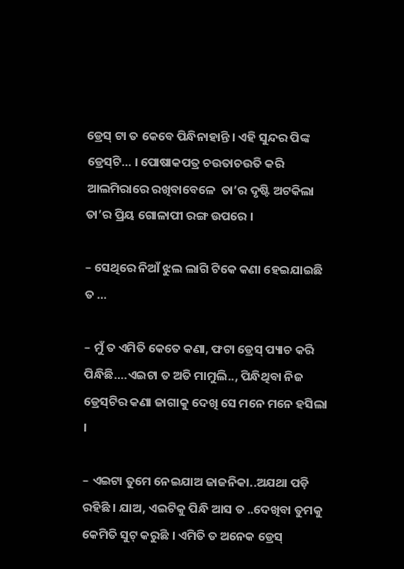ଡ୍ରେସ୍‌ ଟା ତ କେବେ ପିନ୍ଧିନାହାନ୍ତି । ଏହି ସୁନ୍ଦର ପିଙ୍କ ଡ୍ରେସ୍‌ଟି… । ପୋଷାକପତ୍ର ଚଉତାଚଉତି କରି ଆଲମିରାରେ ରଖିବାବେଳେ  ତା’ର ଦୃଷ୍ଟି ଅଟକିଲା  ତା’ର ପ୍ରିୟ ଗୋଳାପୀ ରଙ୍ଗ ଉପରେ ।

– ସେଥିରେ ନିଆଁ ଝୁଲ ଲାଗି ଟିକେ କଣା ହେଇଯାଇଛି ତ …

– ମୁଁ ତ ଏମିତି କେତେ କଣା, ଫଟା ଡ୍ରେସ୍‌ ପ୍ୟାଚ କରି ପିନ୍ଧିଛି….ଏଇଟା ତ ଅତି ମାମୁଲି.., ପିନ୍ଧିଥିବା ନିଜ ଡ୍ରେସ୍‌ଟିର କଣା ଜାଗାକୁ ଦେଖି ସେ ମନେ ମନେ ହସିଲା ।

– ଏଇଟା ତୁମେ ନେଇଯାଅ ଜାଜନିକା..ଅଯଥା ପଡ଼ି ରହିଛି । ଯାଅ, ଏଇଟିକୁ ପିନ୍ଧି ଆସ ତ ..ଦେଖିବା ତୁମକୁ କେମିତି ସୁଟ୍ କରୁଛି । ଏମିତି ତ ଅନେକ ଡ୍ରେସ୍‌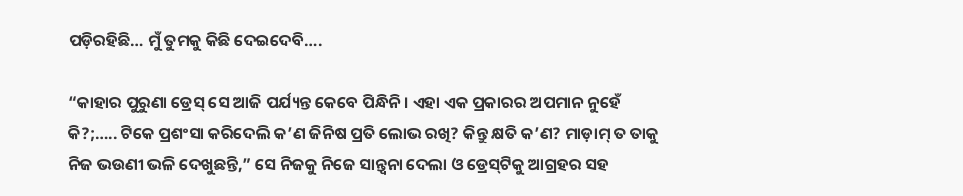ପଡ଼ିରହିଛି… ମୁଁ ତୁମକୁ କିଛି ଦେଇଦେବି….

“କାହାର ପୁରୁଣା ଡ୍ରେସ୍‌ ସେ ଆଜି ପର୍ଯ୍ୟନ୍ତ କେବେ ପିନ୍ଧିନି । ଏହା ଏକ ପ୍ରକାରର ଅପମାନ ନୁହେଁ କି?;….. ଟିକେ ପ୍ରଶଂସା କରିଦେଲି କ’ଣ ଜିନିଷ ପ୍ରତି ଲୋଭ ରଖି? କିନ୍ତୁ କ୍ଷତି କ’ଣ? ମାଡ଼ାମ୍ ତ ତାକୁ ନିଜ ଭଉଣୀ ଭଳି ଦେଖୁଛନ୍ତି,” ସେ ନିଜକୁ ନିଜେ ସାନ୍ତ୍ୱନା ଦେଲା ଓ ଡ୍ରେସ୍‌ଟିକୁ ଆଗ୍ରହର ସହ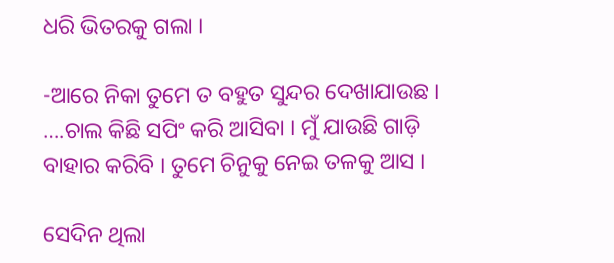ଧରି ଭିତରକୁ ଗଲା ।

-ଆରେ ନିକା ତୁମେ ତ ବହୁତ ସୁନ୍ଦର ଦେଖାଯାଉଛ । ….ଚାଲ କିଛି ସପିଂ କରି ଆସିବା । ମୁଁ ଯାଉଛି ଗାଡ଼ି ବାହାର କରିବି । ତୁମେ ଚିନୁକୁ ନେଇ ତଳକୁ ଆସ ।

ସେଦିନ ଥିଲା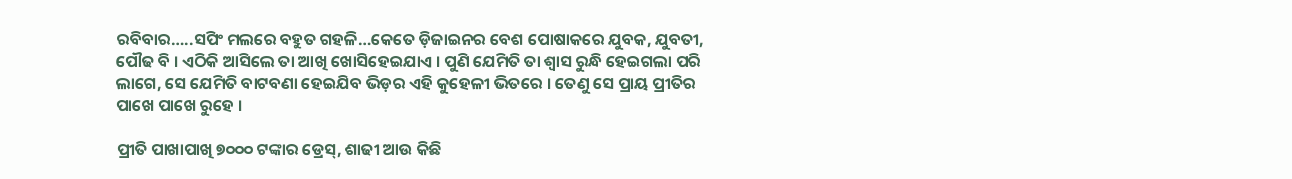ରବିବାର…..ସପିଂ ମଲରେ ବହୁତ ଗହଳି…କେତେ ଡ଼ିଜାଇନର ବେଶ ପୋଷାକରେ ଯୁବକ, ଯୁବତୀ, ପୌଢ ବି । ଏଠିକି ଆସିଲେ ତା ଆଖି ଖୋସିହେଇଯାଏ । ପୁଣି ଯେମିତି ତା ଶ୍ୱାସ ରୁନ୍ଧି ହେଇଗଲା ପରି ଲାଗେ, ସେ ଯେମିତି ବାଟବଣା ହେଇଯିବ ଭିଡ଼ର ଏହି କୁହେଳୀ ଭିତରେ । ତେଣୁ ସେ ପ୍ରାୟ ପ୍ରୀତିର ପାଖେ ପାଖେ ରୁହେ ।

ପ୍ରୀତି ପାଖାପାଖି ୭୦୦୦ ଟଙ୍କାର ଡ୍ରେସ୍‌‌, ଶାଢୀ ଆଉ କିଛି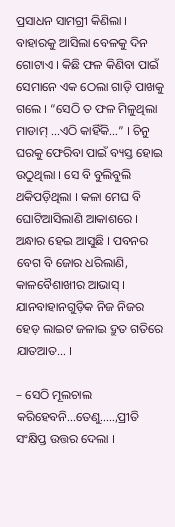ପ୍ରସାଧନ ସାମଗ୍ରୀ କିଣିଲା । ବାହାରକୁ ଆସିଲା ବେଳକୁ ଦିନ ଗୋଟାଏ । କିଛି ଫଳ କିଣିବା ପାଇଁ ସେମାନେ ଏକ ଠେଲା ଗାଡ଼ି ପାଖକୁ ଗଲେ । “ସେଠି ତ ଫଳ ମିଳୁଥିଲା ମାଡାମ୍ …ଏଠି କାହିଁକି…” । ଚିନୁ ଘରକୁ ଫେରିବା ପାଇଁ ବ୍ୟସ୍ତ ହୋଇ ଉଠୁଥିଲା । ସେ ବି ବୁଲିବୁଲି ଥକିପଡ଼ିଥିଲା । କଳା ମେଘ ବି ଘୋଟିଆସିଲାଣି ଆକାଶରେ । ଅନ୍ଧାର ହେଇ ଆସୁଛି । ପବନର ବେଗ ବି ଜୋର ଧରିଲାଣି, କାଳବୈଶାଖୀର ଆଭାସ୍ । ଯାନବାହାନଗୁଡ଼ିକ ନିଜ ନିଜର ହେଡ଼ ଲାଇଟ ଜଳାଇ ଦ୍ରୁତ ଗତିରେ ଯାତଆତ… ।

– ସେଠି ମୂଲଚାଲ କରିହେବନି…ତେଣୁ…..,ପ୍ରୀତି ସଂକ୍ଷିପ୍ତ ଉତ୍ତର ଦେଲା ।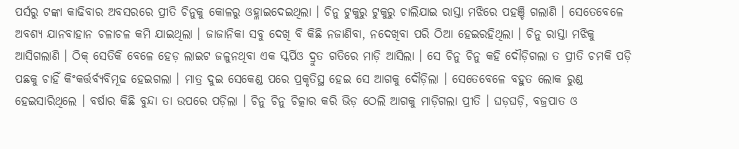ପର୍ସରୁ ଟଙ୍କା କାଢିବାର ଅବସରରେ ପ୍ରୀତି ଚିନୁକୁ କୋଳରୁ ଓହ୍ଳାଇଦେଇଥିଲା । ଚିନୁ ଟୁକୁରୁ ଟୁକୁରୁ ଚାଲିଯାଇ ରାସ୍ତା ମଝିରେ ପହଞ୍ଚି ଗଲାଣି । ସେତେବେଳେ ଅବଶ୍ୟ ଯାନବାହାନ ଚଳାଚଳ କମି ଯାଇଥିଲା । ଜାଜାନିକା ସବୁ ଦେଖି ବି କିଛି ନଜାଣିବା, ନଦେଖିବା ପରି ଠିଆ ହେଇରହିଥିଲା । ଚିନୁ ରାସ୍ତା ମଝିକୁ ଆସିଗଲାଣି । ଠିକ୍ ସେତିକି ବେଳେ ହେଡ଼ ଲାଇଟ ଜଳୁନଥିବା ଏକ ସ୍କର୍ପିଓ ଦ୍ରୁତ ଗତିରେ ମାଡ଼ି ଆସିଲା । ସେ ଚିନୁ ଚିନୁ କହି ଦୌଡ଼ିଗଲା ତ ପ୍ରୀତି ଚମକି ପଡ଼ି ପଛକୁ ଚାହିଁ କିଂକର୍ତ୍ତର୍ବ୍ୟବିମୂଢ ହେଇଗଲା । ମାତ୍ର ଦୁଇ ସେକେଣ୍ଡ ପରେ ପ୍ରକୃତିସ୍ଥ ହେଇ ସେ ଆଗକୁ ଦୌଡ଼ିଲା । ସେତେବେଳେ ବହୁତ ଲୋକ ରୁଣ୍ଡ ହେଇସାରିଥିଲେ । ବର୍ଷାର କିଛି ବୁନ୍ଦା ତା ଉପରେ ପଡ଼ିଲା । ଚିନୁ ଚିନୁ ଚିତ୍କାର କରି ଭିଡ଼ ଠେଲି ଆଗକୁ ମାଡ଼ିଗଲା ପ୍ରୀତି । ଘଡ଼ଘଡ଼ି, ବଜ୍ରପାତ ଓ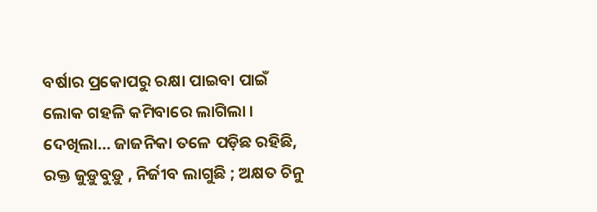ବର୍ଷାର ପ୍ରକୋପରୁ ରକ୍ଷା ପାଇବା ପାଇଁ ଲୋକ ଗହଳି କମିବାରେ ଲାଗିଲା । ଦେଖିଲା… ଜାଜନିକା ତଳେ ପଡ଼ିଛ ରହିଛି, ରକ୍ତ ଜୁଡ଼ୁବୁଡ଼ୁ , ନିର୍ଜୀବ ଲାଗୁଛି ; ଅକ୍ଷତ ଚିନୁ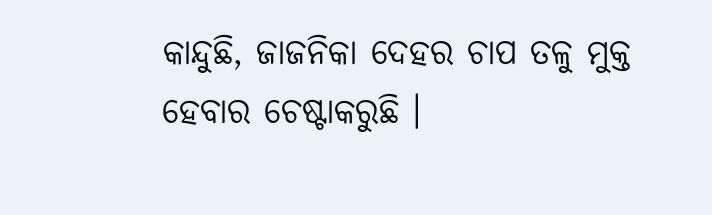କାନ୍ଦୁଛି, ଜାଜନିକା ଦେହର ଚାପ ତଳୁ ମୁକ୍ତ ହେବାର ଚେଷ୍ଟାକରୁଛି ।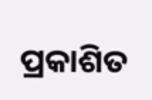ପ୍ରକାଶିତ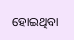ହୋଇଥିବା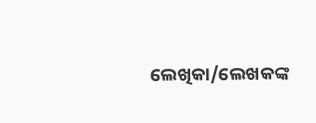ଲେଖିକା/ଲେଖକଙ୍କ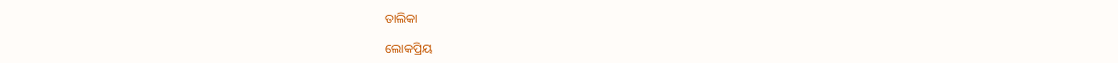ତାଲିକା

ଲୋକପ୍ରିୟ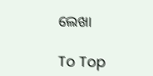ଲେଖା

To Top